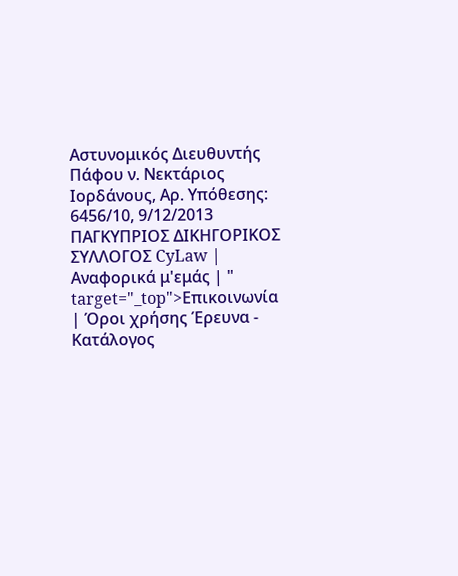Αστυνομικός Διευθυντής Πάφου ν. Nεκτάριος Ιορδάνους, Αρ. Υπόθεσης: 6456/10, 9/12/2013 ΠΑΓΚΥΠΡΙΟΣ ΔΙΚΗΓΟΡΙΚΟΣ ΣΥΛΛΟΓΟΣ CyLaw | Αναφορικά μ'εμάς | " target="_top">Επικοινωνία | Όροι χρήσης Έρευνα - Κατάλογος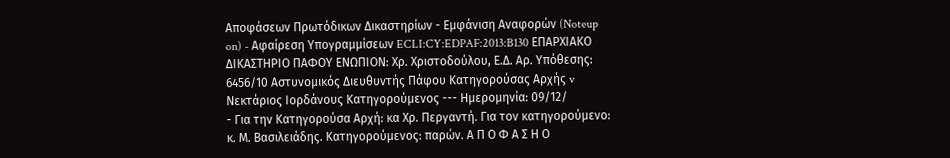Αποφάσεων Πρωτόδικων Δικαστηρίων - Εμφάνιση Αναφορών (Noteup on) - Αφαίρεση Υπογραμμίσεων ECLI:CY:EDPAF:2013:B130 ΕΠΑΡΧΙΑΚΟ ΔΙΚΑΣΤΗΡΙΟ ΠΑΦΟΥ ΕΝΩΠΙΟΝ: Χρ. Χριστοδούλου, Ε.Δ. Αρ. Υπόθεσης: 6456/10 Αστυνομικός Διευθυντής Πάφου Kατηγορούσας Αρχής v Nεκτάριος Ιορδάνους Κατηγορούμενος --- Ημερομηνία: 09/12/
- Για την Κατηγορούσα Αρχή: κα Χρ. Περγαντή. Για τον κατηγορούμενο: κ. Μ. Βασιλειάδης. Κατηγορούμενος: παρών. Α Π Ο Φ Α Σ Η Ο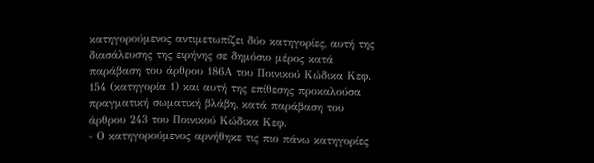κατηγορούμενος αντιμετωπίζει δύο κατηγορίες, αυτή της διασάλευσης της ειρήνης σε δημόσιο μέρος κατά παράβαση του άρθρου 186Α του Ποινικού Κώδικα Κεφ. 154 (κατηγορία 1) και αυτή της επίθεσης προκαλούσα πραγματική σωματική βλάβη, κατά παράβαση του άρθρου 243 του Ποινικού Κώδικα Κεφ.
- Ο κατηγορούμενος αρνήθηκε τις πιο πάνω κατηγορίες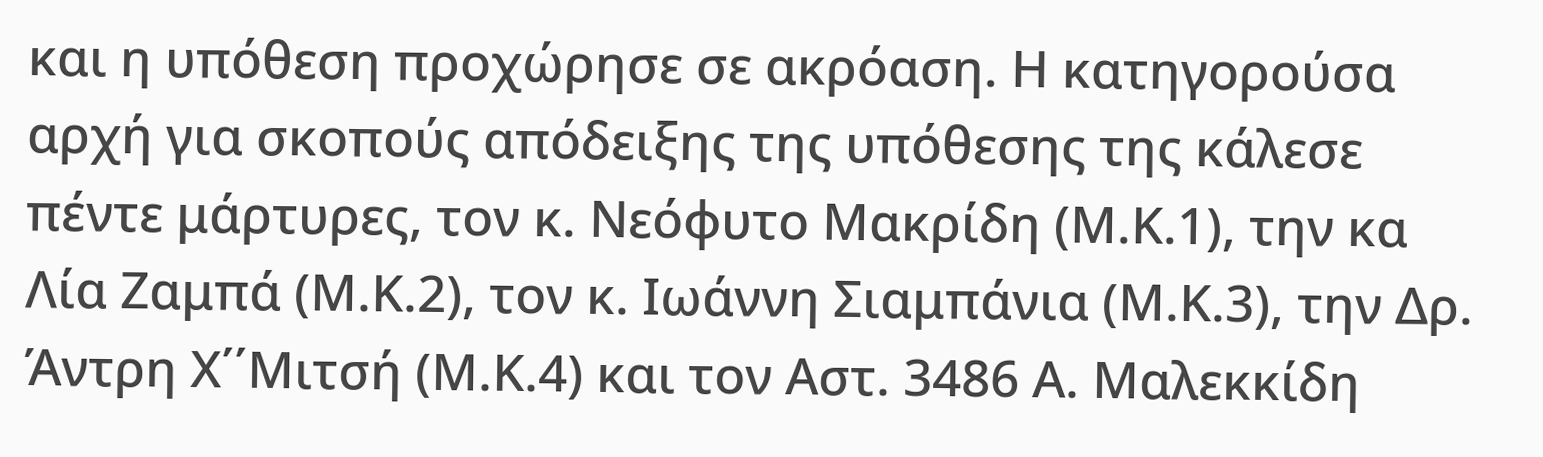και η υπόθεση προχώρησε σε ακρόαση. Η κατηγορούσα αρχή για σκοπούς απόδειξης της υπόθεσης της κάλεσε πέντε μάρτυρες, τον κ. Νεόφυτο Μακρίδη (Μ.Κ.1), την κα Λία Ζαμπά (Μ.Κ.2), τον κ. Ιωάννη Σιαμπάνια (Μ.Κ.3), την Δρ. Άντρη Χ΄΄Μιτσή (Μ.Κ.4) και τον Αστ. 3486 Α. Μαλεκκίδη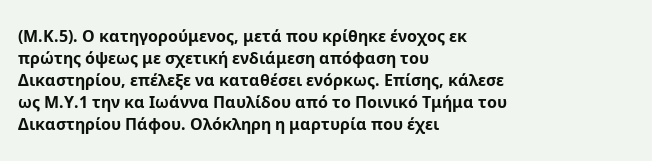(Μ.Κ.5). Ο κατηγορούμενος, μετά που κρίθηκε ένοχος εκ πρώτης όψεως με σχετική ενδιάμεση απόφαση του Δικαστηρίου, επέλεξε να καταθέσει ενόρκως. Επίσης, κάλεσε ως Μ.Υ.1 την κα Ιωάννα Παυλίδου από το Ποινικό Τμήμα του Δικαστηρίου Πάφου. Ολόκληρη η μαρτυρία που έχει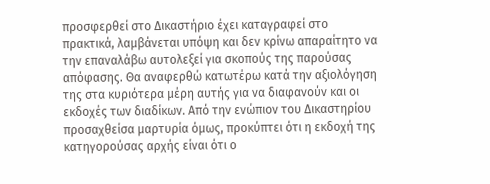προσφερθεί στο Δικαστήριο έχει καταγραφεί στο πρακτικά, λαμβάνεται υπόψη και δεν κρίνω απαραίτητο να την επαναλάβω αυτολεξεί για σκοπούς της παρούσας απόφασης. Θα αναφερθώ κατωτέρω κατά την αξιολόγηση της στα κυριότερα μέρη αυτής για να διαφανούν και οι εκδοχές των διαδίκων. Από την ενώπιον του Δικαστηρίου προσαχθείσα μαρτυρία όμως, προκύπτει ότι η εκδοχή της κατηγορούσας αρχής είναι ότι ο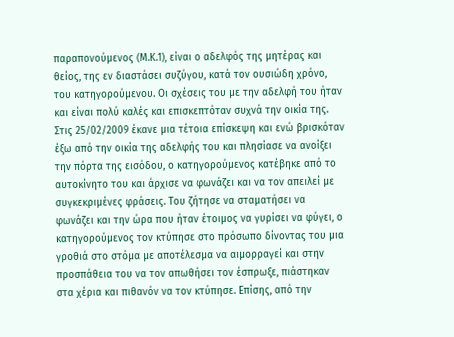παραπονούμενος (Μ.Κ.1), είναι ο αδελφός της μητέρας και θείος, της εν διαστάσει συζύγου, κατά τον ουσιώδη χρόνο, του κατηγορούμενου. Οι σχέσεις του με την αδελφή του ήταν και είναι πολύ καλές και επισκεπτόταν συχνά την οικία της. Στις 25/02/2009 έκανε μια τέτοια επίσκεψη και ενώ βρισκόταν έξω από την οικία της αδελφής του και πλησίασε να ανοίξει την πόρτα της εισόδου, ο κατηγορούμενος κατέβηκε από το αυτοκίνητο του και άρχισε να φωνάζει και να τον απειλεί με συγκεκριμένες φράσεις. Του ζήτησε να σταματήσει να φωνάζει και την ώρα που ήταν έτοιμος να γυρίσει να φύγει, ο κατηγορούμενος τον κτύπησε στο πρόσωπο δίνοντας του μια γροθιά στο στόμα με αποτέλεσμα να αιμορραγεί και στην προσπάθεια του να τον απωθήσει τον έσπρωξε, πιάστηκαν στα χέρια και πιθανόν να τον κτύπησε. Επίσης, από την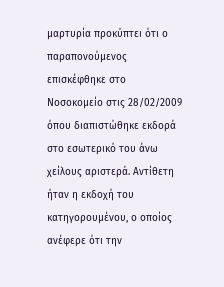μαρτυρία προκύπτει ότι ο παραπονούμενος επισκέφθηκε στο Νοσοκομείο στις 28/02/2009 όπου διαπιστώθηκε εκδορά στο εσωτερικό του άνω χείλους αριστερά. Αντίθετη ήταν η εκδοχή του κατηγορουμένου, ο οποίος ανέφερε ότι την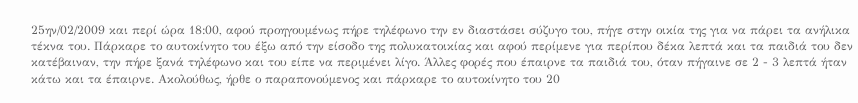25ην/02/2009 και περί ώρα 18:00, αφού προηγουμένως πήρε τηλέφωνο την εν διαστάσει σύζυγο του, πήγε στην οικία της για να πάρει τα ανήλικα τέκνα του. Πάρκαρε το αυτοκίνητο του έξω από την είσοδο της πολυκατοικίας και αφού περίμενε για περίπου δέκα λεπτά και τα παιδιά του δεν κατέβαιναν, την πήρε ξανά τηλέφωνο και του είπε να περιμένει λίγο. Άλλες φορές που έπαιρνε τα παιδιά του, όταν πήγαινε σε 2 - 3 λεπτά ήταν κάτω και τα έπαιρνε. Ακολούθως, ήρθε ο παραπονούμενος και πάρκαρε το αυτοκίνητο του 20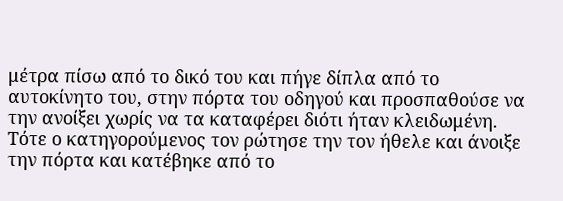μέτρα πίσω από το δικό του και πήγε δίπλα από το αυτοκίνητο του, στην πόρτα του οδηγού και προσπαθούσε να την ανοίξει χωρίς να τα καταφέρει διότι ήταν κλειδωμένη. Τότε ο κατηγορούμενος τον ρώτησε την τον ήθελε και άνοιξε την πόρτα και κατέβηκε από το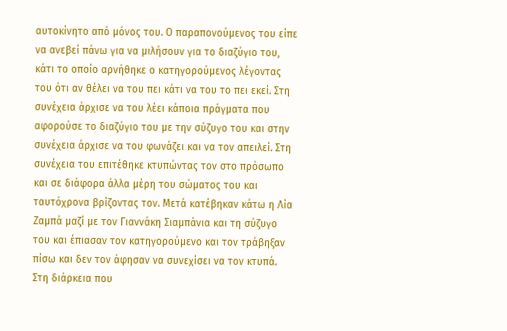αυτοκίνητο από μόνος του. Ο παραπονούμενος του είπε να ανεβεί πάνω για να μιλήσουν για το διαζύγιο του, κάτι το οποίο αρνήθηκε ο κατηγορούμενος λέγοντας του ότι αν θέλει να του πει κάτι να του το πει εκεί. Στη συνέχεια άρχισε να του λέει κάποια πράγματα που αφορούσε το διαζύγιο του με την σύζυγο του και στην συνέχεια άρχισε να του φωνάζει και να τον απειλεί. Στη συνέχεια του επιτέθηκε κτυπώντας τον στο πρόσωπο και σε διάφορα άλλα μέρη του σώματος του και ταυτόχρονα βρίζοντας τον. Μετά κατέβηκαν κάτω η Λία Ζαμπά μαζί με τον Γιαννάκη Σιαμπάνια και τη σύζυγο του και έπιασαν τον κατηγορούμενο και τον τράβηξαν πίσω και δεν τον άφησαν να συνεχίσει να τον κτυπά. Στη διάρκεια που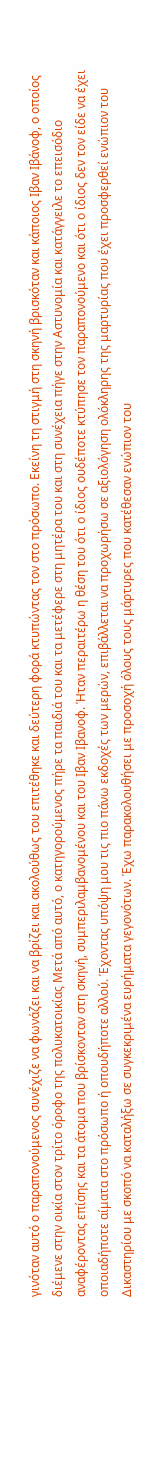γινόταν αυτό ο παραπονούμενος συνέχιζε να φωνάζει και να βρίζει και ακολούθως του επιτέθηκε και δεύτερη φορά κτυπώντας τον στο πρόσωπο. Εκείνη τη στιγμή στη σκηνή βρισκόταν και κάποιος Ιβαν Ιβάνοφ, ο οποίος διέμενε στην οικία στον τρίτο όροφο της πολυκατοικίας Μετά από αυτό, ο κατηγορούμενος πήρε τα παιδιά του και τα μετέφερε στη μητέρα του και στη συνέχεια πήγε στην Αστυνομία και κατάγγειλε το επεισόδιο αναφέροντας επίσης και τα άτομα που βρίσκονταν στη σκηνή, συμπεριλαμβανομένου και του Ιβαν Ιβανοφ. Ήταν περαιτέρω η θέση του ότι ο ίδιος ουδέποτε κτύπησε τον παραπονούμενο και ότι ο ίδιος δεν τον είδε να έχει οποιαδήποτε αίματα στο πρόσωπο ή οπουδήποτε αλλού. Έχοντας υπόψη μου τις πιο πάνω εκδοχές των μερών, επιβάλλεται να προχωρήσω σε αξιολόγηση ολόκληρης της μαρτυρίας που έχει προσφερθεί ενώπιον του Δικαστηρίου με σκοπό να καταλήξω σε συγκεκριμένα ευρήματα γεγονότων. Έχω παρακολουθήσει με προσοχή όλους τους μάρτυρες που κατέθεσαν ενώπιον του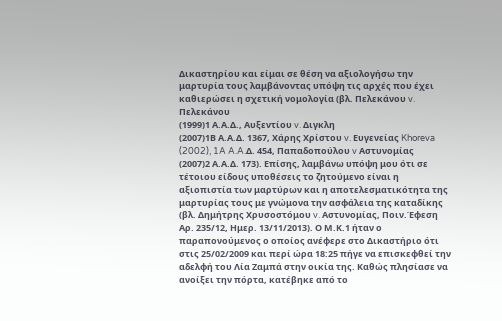Δικαστηρίου και είμαι σε θέση να αξιολογήσω την μαρτυρία τους λαμβάνοντας υπόψη τις αρχές που έχει καθιερώσει η σχετική νομολογία (βλ. Πελεκάνου v. Πελεκάνου
(1999)1 Α.Α.Δ., Αυξεντίου v. Διγκλη
(2007)1Β Α.Α.Δ. 1367, Χάρης Χρίστου v. Ευγενείας Khoreva
(2002), 1A A.A.Δ. 454, Παπαδοπούλου v Αστυνομίας
(2007)2 Α.Α.Δ. 173). Επίσης, λαμβάνω υπόψη μου ότι σε τέτοιου είδους υποθέσεις το ζητούμενο είναι η αξιοπιστία των μαρτύρων και η αποτελεσματικότητα της μαρτυρίας τους με γνώμονα την ασφάλεια της καταδίκης (βλ. Δημήτρης Χρυσοστόμου v. Αστυνομίας, Ποιν.Έφεση Αρ. 235/12, Ημερ. 13/11/2013). Ο Μ.Κ.1 ήταν ο παραπονούμενος ο οποίος ανέφερε στο Δικαστήριο ότι στις 25/02/2009 και περί ώρα 18:25 πήγε να επισκεφθεί την αδελφή του Λία Ζαμπά στην οικία της. Καθώς πλησίασε να ανοίξει την πόρτα, κατέβηκε από το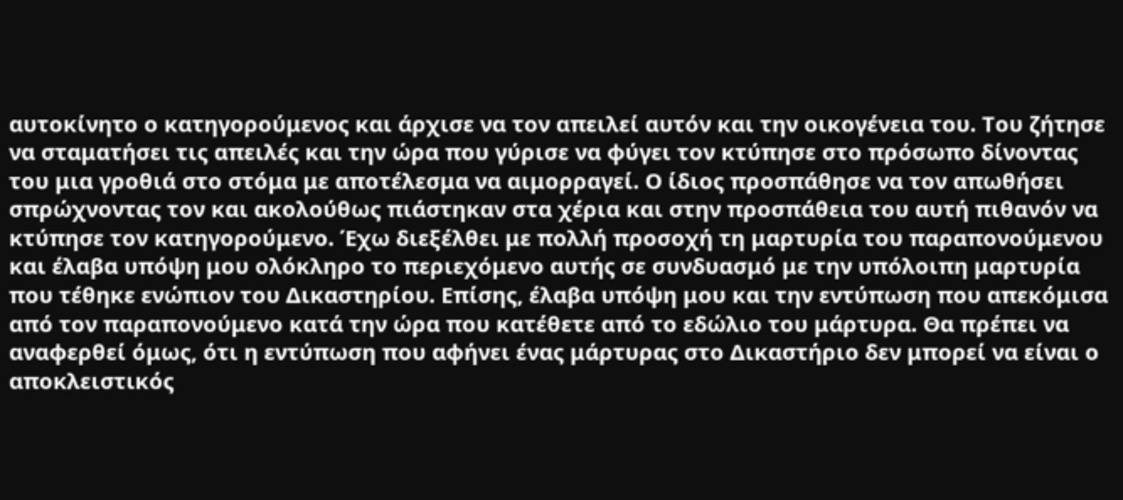αυτοκίνητο ο κατηγορούμενος και άρχισε να τον απειλεί αυτόν και την οικογένεια του. Του ζήτησε να σταματήσει τις απειλές και την ώρα που γύρισε να φύγει τον κτύπησε στο πρόσωπο δίνοντας του μια γροθιά στο στόμα με αποτέλεσμα να αιμορραγεί. Ο ίδιος προσπάθησε να τον απωθήσει σπρώχνοντας τον και ακολούθως πιάστηκαν στα χέρια και στην προσπάθεια του αυτή πιθανόν να κτύπησε τον κατηγορούμενο. Έχω διεξέλθει με πολλή προσοχή τη μαρτυρία του παραπονούμενου και έλαβα υπόψη μου ολόκληρο το περιεχόμενο αυτής σε συνδυασμό με την υπόλοιπη μαρτυρία που τέθηκε ενώπιον του Δικαστηρίου. Επίσης, έλαβα υπόψη μου και την εντύπωση που απεκόμισα από τον παραπονούμενο κατά την ώρα που κατέθετε από το εδώλιο του μάρτυρα. Θα πρέπει να αναφερθεί όμως, ότι η εντύπωση που αφήνει ένας μάρτυρας στο Δικαστήριο δεν μπορεί να είναι ο αποκλειστικός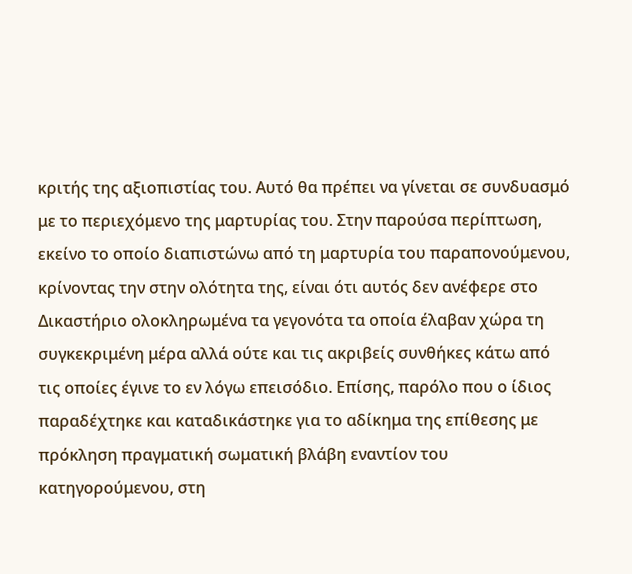κριτής της αξιοπιστίας του. Αυτό θα πρέπει να γίνεται σε συνδυασμό με το περιεχόμενο της μαρτυρίας του. Στην παρούσα περίπτωση, εκείνο το οποίο διαπιστώνω από τη μαρτυρία του παραπονούμενου, κρίνοντας την στην ολότητα της, είναι ότι αυτός δεν ανέφερε στο Δικαστήριο ολοκληρωμένα τα γεγονότα τα οποία έλαβαν χώρα τη συγκεκριμένη μέρα αλλά ούτε και τις ακριβείς συνθήκες κάτω από τις οποίες έγινε το εν λόγω επεισόδιο. Επίσης, παρόλο που ο ίδιος παραδέχτηκε και καταδικάστηκε για το αδίκημα της επίθεσης με πρόκληση πραγματική σωματική βλάβη εναντίον του κατηγορούμενου, στη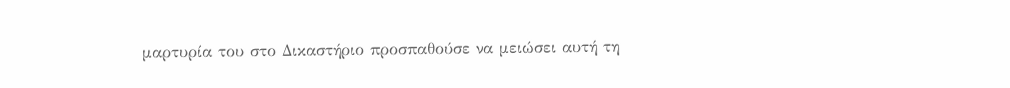μαρτυρία του στο Δικαστήριο προσπαθούσε να μειώσει αυτή τη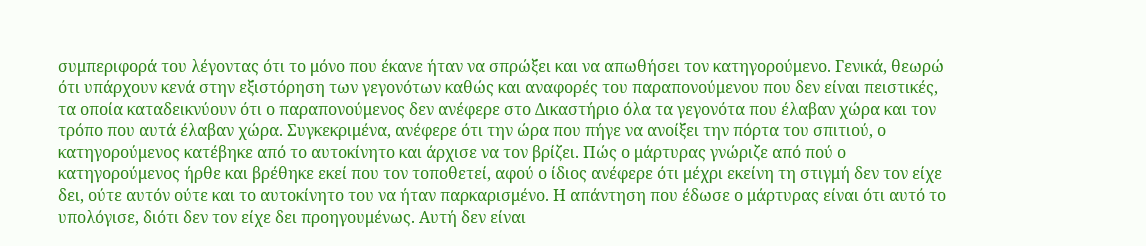συμπεριφορά του λέγοντας ότι το μόνο που έκανε ήταν να σπρώξει και να απωθήσει τον κατηγορούμενο. Γενικά, θεωρώ ότι υπάρχουν κενά στην εξιστόρηση των γεγονότων καθώς και αναφορές του παραπονούμενου που δεν είναι πειστικές, τα οποία καταδεικνύουν ότι ο παραπονούμενος δεν ανέφερε στο Δικαστήριο όλα τα γεγονότα που έλαβαν χώρα και τον τρόπο που αυτά έλαβαν χώρα. Συγκεκριμένα, ανέφερε ότι την ώρα που πήγε να ανοίξει την πόρτα του σπιτιού, ο κατηγορούμενος κατέβηκε από το αυτοκίνητο και άρχισε να τον βρίζει. Πώς ο μάρτυρας γνώριζε από πού ο κατηγορούμενος ήρθε και βρέθηκε εκεί που τον τοποθετεί, αφού ο ίδιος ανέφερε ότι μέχρι εκείνη τη στιγμή δεν τον είχε δει, ούτε αυτόν ούτε και το αυτοκίνητο του να ήταν παρκαρισμένο. Η απάντηση που έδωσε ο μάρτυρας είναι ότι αυτό το υπολόγισε, διότι δεν τον είχε δει προηγουμένως. Αυτή δεν είναι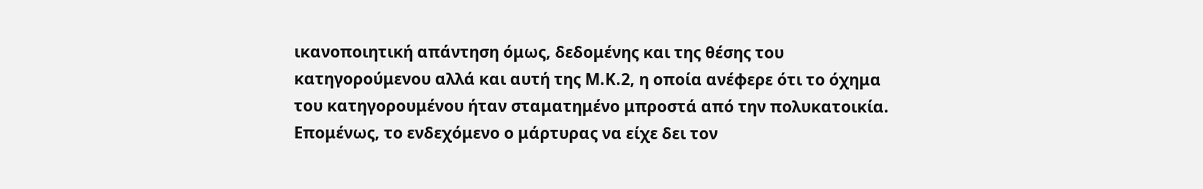ικανοποιητική απάντηση όμως, δεδομένης και της θέσης του κατηγορούμενου αλλά και αυτή της Μ.Κ.2, η οποία ανέφερε ότι το όχημα του κατηγορουμένου ήταν σταματημένο μπροστά από την πολυκατοικία. Επομένως, το ενδεχόμενο ο μάρτυρας να είχε δει τον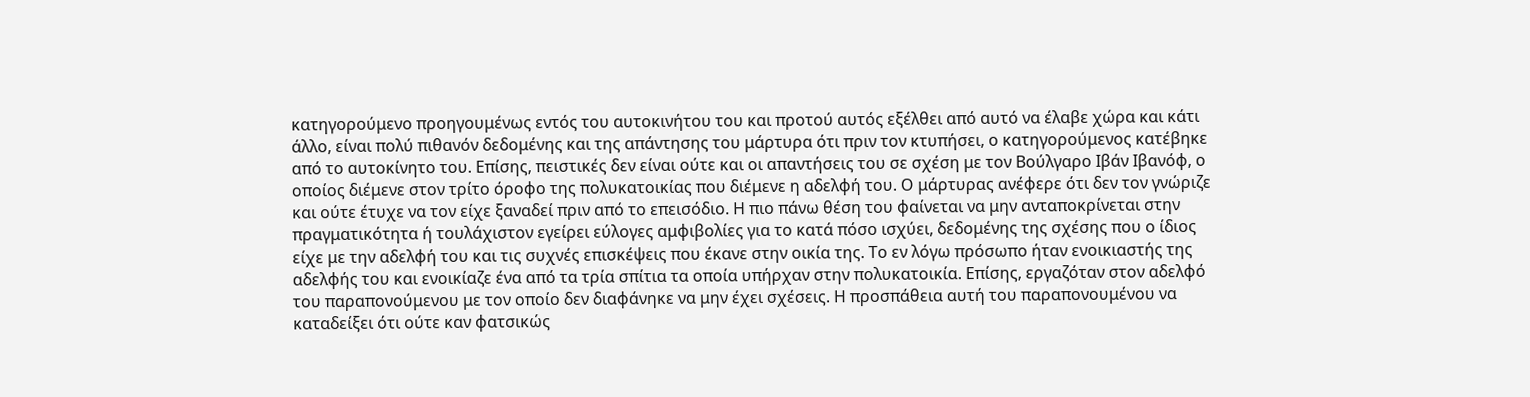κατηγορούμενο προηγουμένως εντός του αυτοκινήτου του και προτού αυτός εξέλθει από αυτό να έλαβε χώρα και κάτι άλλο, είναι πολύ πιθανόν δεδομένης και της απάντησης του μάρτυρα ότι πριν τον κτυπήσει, ο κατηγορούμενος κατέβηκε από το αυτοκίνητο του. Επίσης, πειστικές δεν είναι ούτε και οι απαντήσεις του σε σχέση με τον Βούλγαρο Ιβάν Ιβανόφ, ο οποίος διέμενε στον τρίτο όροφο της πολυκατοικίας που διέμενε η αδελφή του. Ο μάρτυρας ανέφερε ότι δεν τον γνώριζε και ούτε έτυχε να τον είχε ξαναδεί πριν από το επεισόδιο. Η πιο πάνω θέση του φαίνεται να μην ανταποκρίνεται στην πραγματικότητα ή τουλάχιστον εγείρει εύλογες αμφιβολίες για το κατά πόσο ισχύει, δεδομένης της σχέσης που ο ίδιος είχε με την αδελφή του και τις συχνές επισκέψεις που έκανε στην οικία της. Το εν λόγω πρόσωπο ήταν ενοικιαστής της αδελφής του και ενοικίαζε ένα από τα τρία σπίτια τα οποία υπήρχαν στην πολυκατοικία. Επίσης, εργαζόταν στον αδελφό του παραπονούμενου με τον οποίο δεν διαφάνηκε να μην έχει σχέσεις. Η προσπάθεια αυτή του παραπονουμένου να καταδείξει ότι ούτε καν φατσικώς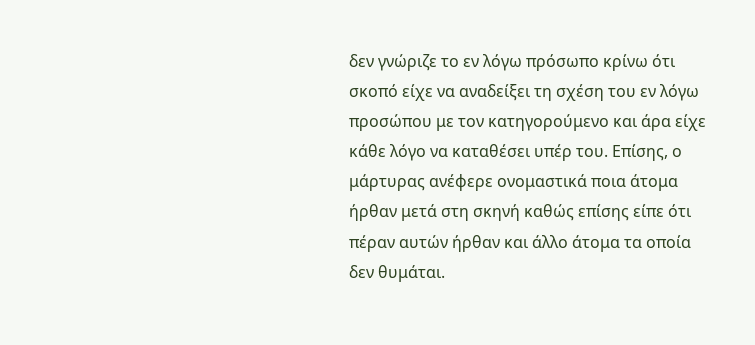δεν γνώριζε το εν λόγω πρόσωπο κρίνω ότι σκοπό είχε να αναδείξει τη σχέση του εν λόγω προσώπου με τον κατηγορούμενο και άρα είχε κάθε λόγο να καταθέσει υπέρ του. Επίσης, ο μάρτυρας ανέφερε ονομαστικά ποια άτομα ήρθαν μετά στη σκηνή καθώς επίσης είπε ότι πέραν αυτών ήρθαν και άλλο άτομα τα οποία δεν θυμάται.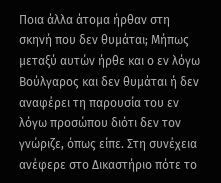Ποια άλλα άτομα ήρθαν στη σκηνή που δεν θυμάται; Μήπως μεταξύ αυτών ήρθε και ο εν λόγω Βούλγαρος και δεν θυμάται ή δεν αναφέρει τη παρουσία του εν λόγω προσώπου διότι δεν τον γνώριζε, όπως είπε. Στη συνέχεια ανέφερε στο Δικαστήριο πότε το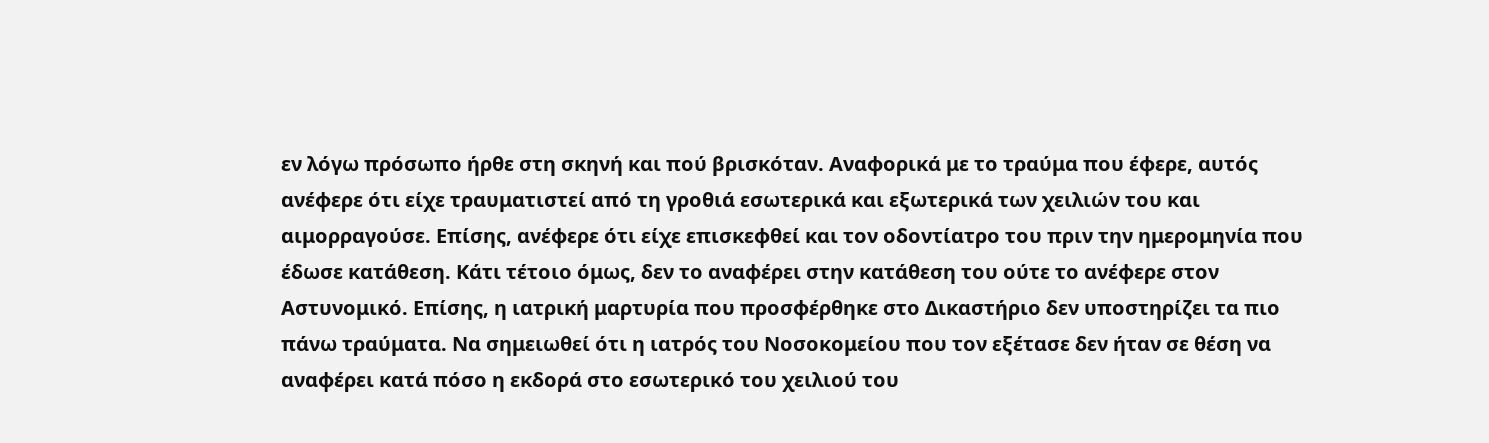εν λόγω πρόσωπο ήρθε στη σκηνή και πού βρισκόταν. Αναφορικά με το τραύμα που έφερε, αυτός ανέφερε ότι είχε τραυματιστεί από τη γροθιά εσωτερικά και εξωτερικά των χειλιών του και αιμορραγούσε. Επίσης, ανέφερε ότι είχε επισκεφθεί και τον οδοντίατρο του πριν την ημερομηνία που έδωσε κατάθεση. Κάτι τέτοιο όμως, δεν το αναφέρει στην κατάθεση του ούτε το ανέφερε στον Αστυνομικό. Επίσης, η ιατρική μαρτυρία που προσφέρθηκε στο Δικαστήριο δεν υποστηρίζει τα πιο πάνω τραύματα. Να σημειωθεί ότι η ιατρός του Νοσοκομείου που τον εξέτασε δεν ήταν σε θέση να αναφέρει κατά πόσο η εκδορά στο εσωτερικό του χειλιού του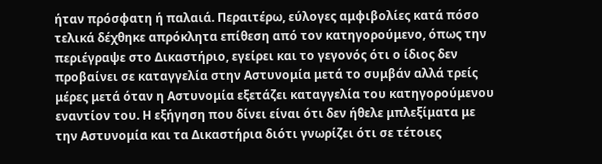ήταν πρόσφατη ή παλαιά. Περαιτέρω, εύλογες αμφιβολίες κατά πόσο τελικά δέχθηκε απρόκλητα επίθεση από τον κατηγορούμενο, όπως την περιέγραψε στο Δικαστήριο, εγείρει και το γεγονός ότι ο ίδιος δεν προβαίνει σε καταγγελία στην Αστυνομία μετά το συμβάν αλλά τρείς μέρες μετά όταν η Αστυνομία εξετάζει καταγγελία του κατηγορούμενου εναντίον του. Η εξήγηση που δίνει είναι ότι δεν ήθελε μπλεξίματα με την Αστυνομία και τα Δικαστήρια διότι γνωρίζει ότι σε τέτοιες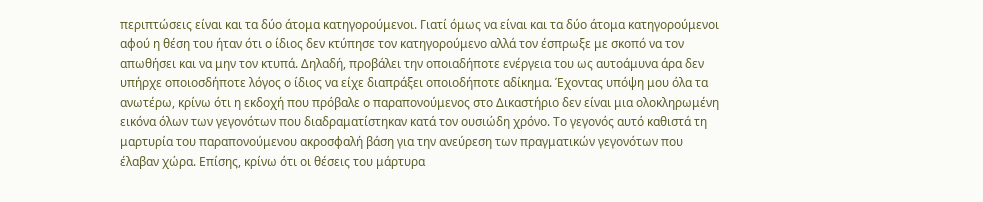περιπτώσεις είναι και τα δύο άτομα κατηγορούμενοι. Γιατί όμως να είναι και τα δύο άτομα κατηγορούμενοι αφού η θέση του ήταν ότι ο ίδιος δεν κτύπησε τον κατηγορούμενο αλλά τον έσπρωξε με σκοπό να τον απωθήσει και να μην τον κτυπά. Δηλαδή, προβάλει την οποιαδήποτε ενέργεια του ως αυτοάμυνα άρα δεν υπήρχε οποιοσδήποτε λόγος ο ίδιος να είχε διαπράξει οποιοδήποτε αδίκημα. Έχοντας υπόψη μου όλα τα ανωτέρω, κρίνω ότι η εκδοχή που πρόβαλε ο παραπονούμενος στο Δικαστήριο δεν είναι μια ολοκληρωμένη εικόνα όλων των γεγονότων που διαδραματίστηκαν κατά τον ουσιώδη χρόνο. Το γεγονός αυτό καθιστά τη μαρτυρία του παραπονούμενου ακροσφαλή βάση για την ανεύρεση των πραγματικών γεγονότων που έλαβαν χώρα. Επίσης, κρίνω ότι οι θέσεις του μάρτυρα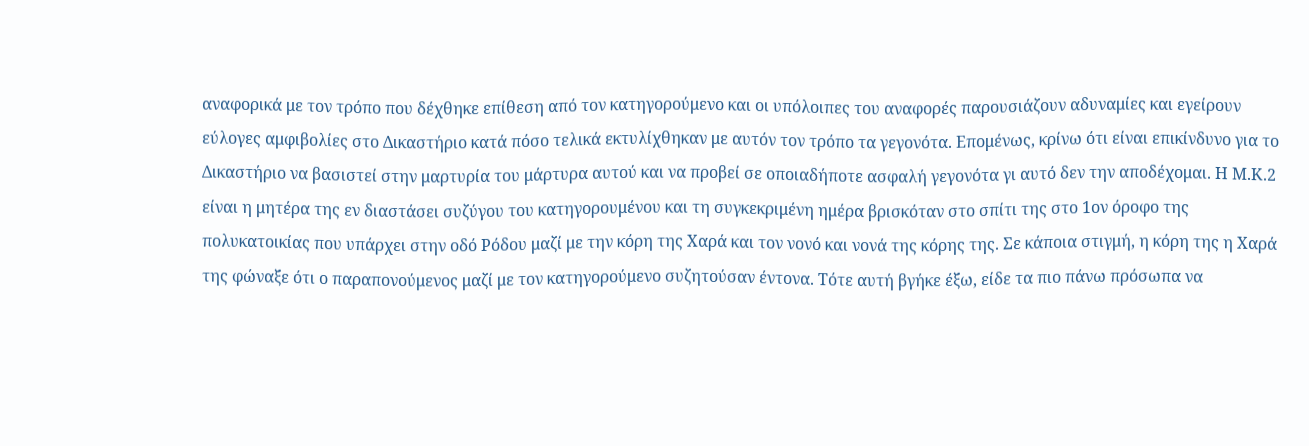αναφορικά με τον τρόπο που δέχθηκε επίθεση από τον κατηγορούμενο και οι υπόλοιπες του αναφορές παρουσιάζουν αδυναμίες και εγείρουν εύλογες αμφιβολίες στο Δικαστήριο κατά πόσο τελικά εκτυλίχθηκαν με αυτόν τον τρόπο τα γεγονότα. Επομένως, κρίνω ότι είναι επικίνδυνο για το Δικαστήριο να βασιστεί στην μαρτυρία του μάρτυρα αυτού και να προβεί σε οποιαδήποτε ασφαλή γεγονότα γι αυτό δεν την αποδέχομαι. Η Μ.Κ.2 είναι η μητέρα της εν διαστάσει συζύγου του κατηγορουμένου και τη συγκεκριμένη ημέρα βρισκόταν στο σπίτι της στο 1ον όροφο της πολυκατοικίας που υπάρχει στην οδό Ρόδου μαζί με την κόρη της Χαρά και τον νονό και νονά της κόρης της. Σε κάποια στιγμή, η κόρη της η Χαρά της φώναξε ότι ο παραπονούμενος μαζί με τον κατηγορούμενο συζητούσαν έντονα. Τότε αυτή βγήκε έξω, είδε τα πιο πάνω πρόσωπα να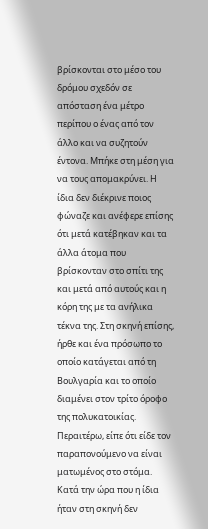βρίσκονται στο μέσο του δρόμου σχεδόν σε απόσταση ένα μέτρο περίπου ο ένας από τον άλλο και να συζητούν έντονα. Μπήκε στη μέση για να τους απομακρύνει. Η ίδια δεν διέκρινε ποιος φώναζε και ανέφερε επίσης ότι μετά κατέβηκαν και τα άλλα άτομα που βρίσκονταν στο σπίτι της και μετά από αυτούς και η κόρη της με τα ανήλικα τέκνα της. Στη σκηνή επίσης, ήρθε και ένα πρόσωπο το οποίο κατάγεται από τη Βουλγαρία και το οποίο διαμένει στον τρίτο όροφο της πολυκατοικίας. Περαιτέρω, είπε ότι είδε τον παραπονούμενο να είναι ματωμένος στο στόμα. Κατά την ώρα που η ίδια ήταν στη σκηνή δεν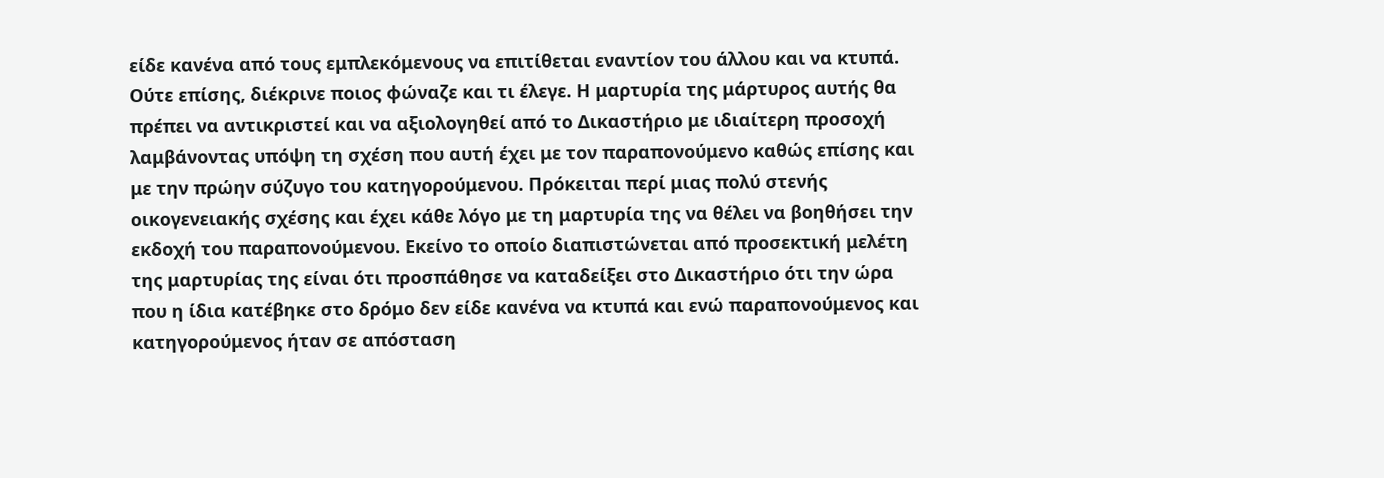είδε κανένα από τους εμπλεκόμενους να επιτίθεται εναντίον του άλλου και να κτυπά. Ούτε επίσης, διέκρινε ποιος φώναζε και τι έλεγε. Η μαρτυρία της μάρτυρος αυτής θα πρέπει να αντικριστεί και να αξιολογηθεί από το Δικαστήριο με ιδιαίτερη προσοχή λαμβάνοντας υπόψη τη σχέση που αυτή έχει με τον παραπονούμενο καθώς επίσης και με την πρώην σύζυγο του κατηγορούμενου. Πρόκειται περί μιας πολύ στενής οικογενειακής σχέσης και έχει κάθε λόγο με τη μαρτυρία της να θέλει να βοηθήσει την εκδοχή του παραπονούμενου. Εκείνο το οποίο διαπιστώνεται από προσεκτική μελέτη της μαρτυρίας της είναι ότι προσπάθησε να καταδείξει στο Δικαστήριο ότι την ώρα που η ίδια κατέβηκε στο δρόμο δεν είδε κανένα να κτυπά και ενώ παραπονούμενος και κατηγορούμενος ήταν σε απόσταση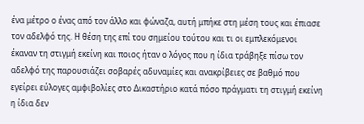ένα μέτρο ο ένας από τον άλλο και φώναζα, αυτή μπήκε στη μέση τους και έπιασε τον αδελφό της. Η θέση της επί του σημείου τούτου και τι οι εμπλεκόμενοι έκαναν τη στιγμή εκείνη και ποιος ήταν ο λόγος που η ίδια τράβηξε πίσω τον αδελφό της παρουσιάζει σοβαρές αδυναμίες και ανακρίβειες σε βαθμό που εγείρει εύλογες αμφιβολίες στο Δικαστήριο κατά πόσο πράγματι τη στιγμή εκείνη η ίδια δεν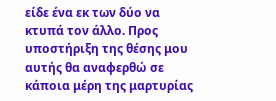είδε ένα εκ των δύο να κτυπά τον άλλο. Προς υποστήριξη της θέσης μου αυτής θα αναφερθώ σε κάποια μέρη της μαρτυρίας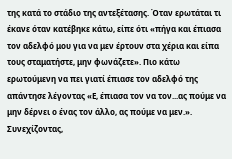της κατά το στάδιο της αντεξέτασης. Όταν ερωτάται τι έκανε όταν κατέβηκε κάτω, είπε ότι «πήγα και έπιασα τον αδελφό μου για να μεν έρτουν στα χέρια και είπα τους σταματήστε, μην φωνάζετε». Πιο κάτω ερωτούμενη να πει γιατί έπιασε τον αδελφό της απάντησε λέγοντας «Ε, έπιασα τον να τον...ας πούμε να μην δέρνει ο ένας τον άλλο, ας πούμε να μεν.». Συνεχίζοντας,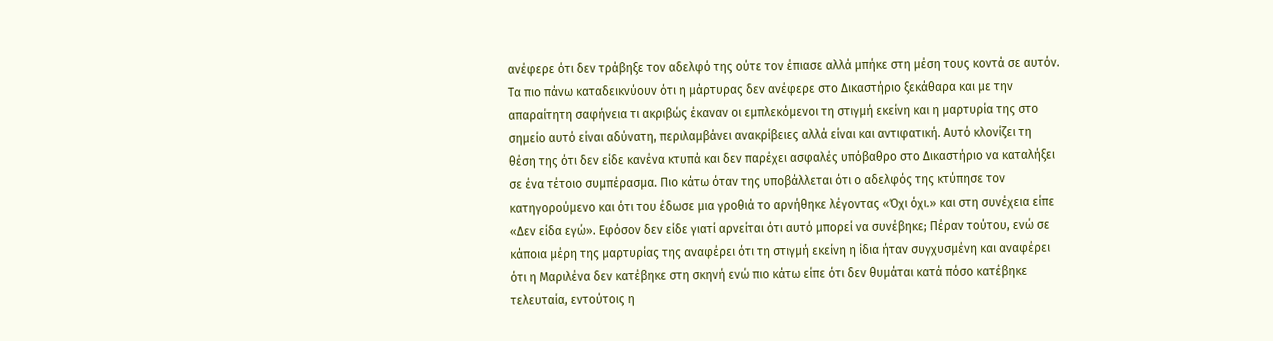ανέφερε ότι δεν τράβηξε τον αδελφό της ούτε τον έπιασε αλλά μπήκε στη μέση τους κοντά σε αυτόν. Τα πιο πάνω καταδεικνύουν ότι η μάρτυρας δεν ανέφερε στο Δικαστήριο ξεκάθαρα και με την απαραίτητη σαφήνεια τι ακριβώς έκαναν οι εμπλεκόμενοι τη στιγμή εκείνη και η μαρτυρία της στο σημείο αυτό είναι αδύνατη, περιλαμβάνει ανακρίβειες αλλά είναι και αντιφατική. Αυτό κλονίζει τη θέση της ότι δεν είδε κανένα κτυπά και δεν παρέχει ασφαλές υπόβαθρο στο Δικαστήριο να καταλήξει σε ένα τέτοιο συμπέρασμα. Πιο κάτω όταν της υποβάλλεται ότι ο αδελφός της κτύπησε τον κατηγορούμενο και ότι του έδωσε μια γροθιά το αρνήθηκε λέγοντας «Όχι όχι.» και στη συνέχεια είπε «Δεν είδα εγώ». Εφόσον δεν είδε γιατί αρνείται ότι αυτό μπορεί να συνέβηκε; Πέραν τούτου, ενώ σε κάποια μέρη της μαρτυρίας της αναφέρει ότι τη στιγμή εκείνη η ίδια ήταν συγχυσμένη και αναφέρει ότι η Μαριλένα δεν κατέβηκε στη σκηνή ενώ πιο κάτω είπε ότι δεν θυμάται κατά πόσο κατέβηκε τελευταία, εντούτοις η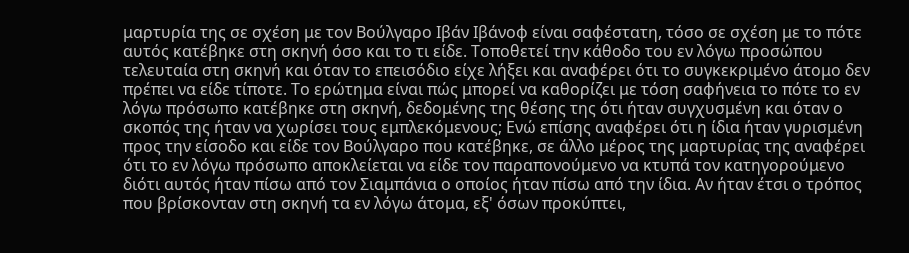μαρτυρία της σε σχέση με τον Βούλγαρο Ιβάν Ιβάνοφ είναι σαφέστατη, τόσο σε σχέση με το πότε αυτός κατέβηκε στη σκηνή όσο και το τι είδε. Τοποθετεί την κάθοδο του εν λόγω προσώπου τελευταία στη σκηνή και όταν το επεισόδιο είχε λήξει και αναφέρει ότι το συγκεκριμένο άτομο δεν πρέπει να είδε τίποτε. Το ερώτημα είναι πώς μπορεί να καθορίζει με τόση σαφήνεια το πότε το εν λόγω πρόσωπο κατέβηκε στη σκηνή, δεδομένης της θέσης της ότι ήταν συγχυσμένη και όταν ο σκοπός της ήταν να χωρίσει τους εμπλεκόμενους; Eνώ επίσης αναφέρει ότι η ίδια ήταν γυρισμένη προς την είσοδο και είδε τον Βούλγαρο που κατέβηκε, σε άλλο μέρος της μαρτυρίας της αναφέρει ότι το εν λόγω πρόσωπο αποκλείεται να είδε τον παραπονούμενο να κτυπά τον κατηγορούμενο διότι αυτός ήταν πίσω από τον Σιαμπάνια ο οποίος ήταν πίσω από την ίδια. Αν ήταν έτσι ο τρόπος που βρίσκονταν στη σκηνή τα εν λόγω άτομα, εξ' όσων προκύπτει,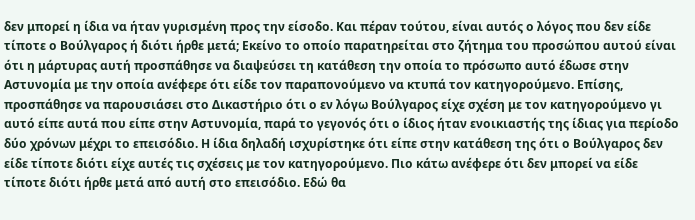δεν μπορεί η ίδια να ήταν γυρισμένη προς την είσοδο. Και πέραν τούτου, είναι αυτός ο λόγος που δεν είδε τίποτε ο Βούλγαρος ή διότι ήρθε μετά; Eκείνο το οποίο παρατηρείται στο ζήτημα του προσώπου αυτού είναι ότι η μάρτυρας αυτή προσπάθησε να διαψεύσει τη κατάθεση την οποία το πρόσωπο αυτό έδωσε στην Αστυνομία με την οποία ανέφερε ότι είδε τον παραπονούμενο να κτυπά τον κατηγορούμενο. Επίσης, προσπάθησε να παρουσιάσει στο Δικαστήριο ότι ο εν λόγω Βούλγαρος είχε σχέση με τον κατηγορούμενο γι αυτό είπε αυτά που είπε στην Αστυνομία, παρά το γεγονός ότι ο ίδιος ήταν ενοικιαστής της ίδιας για περίοδο δύο χρόνων μέχρι το επεισόδιο. Η ίδια δηλαδή ισχυρίστηκε ότι είπε στην κατάθεση της ότι ο Βούλγαρος δεν είδε τίποτε διότι είχε αυτές τις σχέσεις με τον κατηγορούμενο. Πιο κάτω ανέφερε ότι δεν μπορεί να είδε τίποτε διότι ήρθε μετά από αυτή στο επεισόδιο. Εδώ θα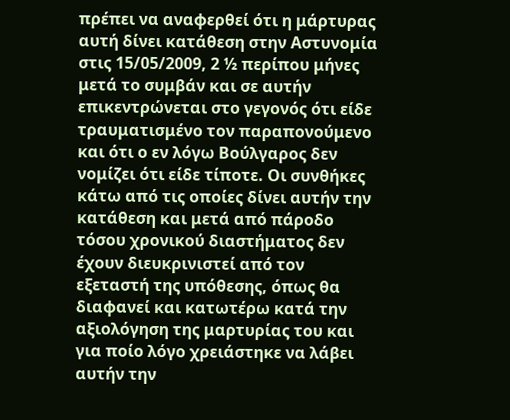πρέπει να αναφερθεί ότι η μάρτυρας αυτή δίνει κατάθεση στην Αστυνομία στις 15/05/2009, 2 ½ περίπου μήνες μετά το συμβάν και σε αυτήν επικεντρώνεται στο γεγονός ότι είδε τραυματισμένο τον παραπονούμενο και ότι ο εν λόγω Βούλγαρος δεν νομίζει ότι είδε τίποτε. Οι συνθήκες κάτω από τις οποίες δίνει αυτήν την κατάθεση και μετά από πάροδο τόσου χρονικού διαστήματος δεν έχουν διευκρινιστεί από τον εξεταστή της υπόθεσης, όπως θα διαφανεί και κατωτέρω κατά την αξιολόγηση της μαρτυρίας του και για ποίο λόγο χρειάστηκε να λάβει αυτήν την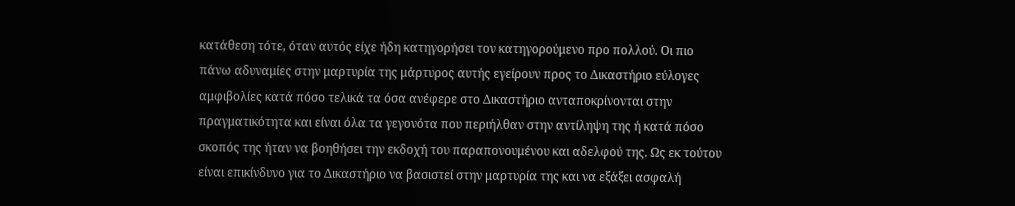κατάθεση τότε, όταν αυτός είχε ήδη κατηγορήσει τον κατηγορούμενο προ πολλού. Οι πιο πάνω αδυναμίες στην μαρτυρία της μάρτυρος αυτής εγείρουν προς το Δικαστήριο εύλογες αμφιβολίες κατά πόσο τελικά τα όσα ανέφερε στο Δικαστήριο ανταποκρίνονται στην πραγματικότητα και είναι όλα τα γεγονότα που περιήλθαν στην αντίληψη της ή κατά πόσο σκοπός της ήταν να βοηθήσει την εκδοχή του παραπονουμένου και αδελφού της. Ως εκ τούτου είναι επικίνδυνο για το Δικαστήριο να βασιστεί στην μαρτυρία της και να εξάξει ασφαλή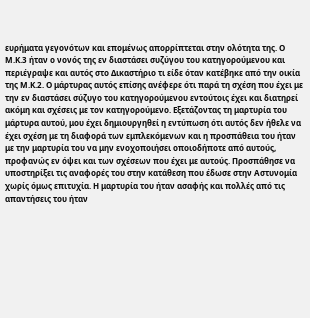ευρήματα γεγονότων και επομένως απορρίπτεται στην ολότητα της. Ο Μ.Κ.3 ήταν ο νονός της εν διαστάσει συζύγου του κατηγορούμενου και περιέγραψε και αυτός στο Δικαστήριο τι είδε όταν κατέβηκε από την οικία της Μ.Κ.2. Ο μάρτυρας αυτός επίσης ανέφερε ότι παρά τη σχέση που έχει με την εν διαστάσει σύζυγο του κατηγορούμενου εντούτοις έχει και διατηρεί ακόμη και σχέσεις με τον κατηγορούμενο. Εξετάζοντας τη μαρτυρία του μάρτυρα αυτού, μου έχει δημιουργηθεί η εντύπωση ότι αυτός δεν ήθελε να έχει σχέση με τη διαφορά των εμπλεκόμενων και η προσπάθεια του ήταν με την μαρτυρία του να μην ενοχοποιήσει οποιοδήποτε από αυτούς, προφανώς εν όψει και των σχέσεων που έχει με αυτούς. Προσπάθησε να υποστηρίξει τις αναφορές του στην κατάθεση που έδωσε στην Αστυνομία χωρίς όμως επιτυχία. Η μαρτυρία του ήταν ασαφής και πολλές από τις απαντήσεις του ήταν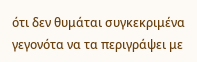ότι δεν θυμάται συγκεκριμένα γεγονότα να τα περιγράψει με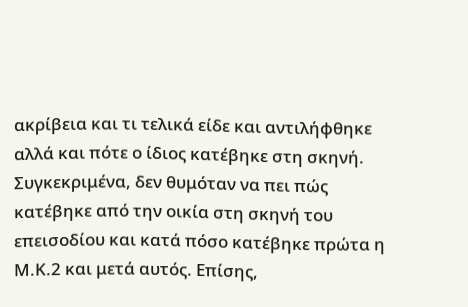ακρίβεια και τι τελικά είδε και αντιλήφθηκε αλλά και πότε ο ίδιος κατέβηκε στη σκηνή. Συγκεκριμένα, δεν θυμόταν να πει πώς κατέβηκε από την οικία στη σκηνή του επεισοδίου και κατά πόσο κατέβηκε πρώτα η Μ.Κ.2 και μετά αυτός. Επίσης,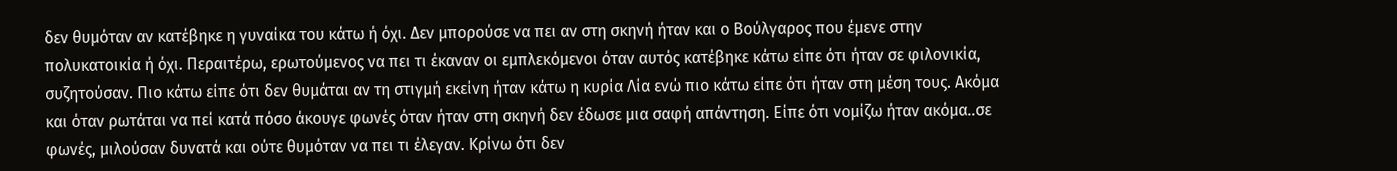δεν θυμόταν αν κατέβηκε η γυναίκα του κάτω ή όχι. Δεν μπορούσε να πει αν στη σκηνή ήταν και ο Βούλγαρος που έμενε στην πολυκατοικία ή όχι. Περαιτέρω, ερωτούμενος να πει τι έκαναν οι εμπλεκόμενοι όταν αυτός κατέβηκε κάτω είπε ότι ήταν σε φιλονικία, συζητούσαν. Πιο κάτω είπε ότι δεν θυμάται αν τη στιγμή εκείνη ήταν κάτω η κυρία Λία ενώ πιο κάτω είπε ότι ήταν στη μέση τους. Ακόμα και όταν ρωτάται να πεί κατά πόσο άκουγε φωνές όταν ήταν στη σκηνή δεν έδωσε μια σαφή απάντηση. Είπε ότι νομίζω ήταν ακόμα..σε φωνές, μιλούσαν δυνατά και ούτε θυμόταν να πει τι έλεγαν. Κρίνω ότι δεν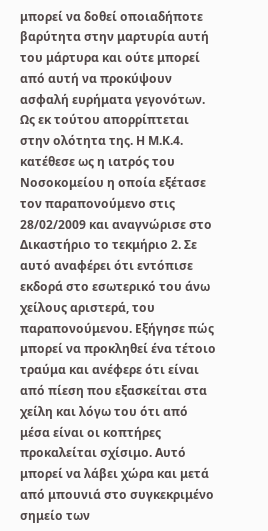μπορεί να δοθεί οποιαδήποτε βαρύτητα στην μαρτυρία αυτή του μάρτυρα και ούτε μπορεί από αυτή να προκύψουν ασφαλή ευρήματα γεγονότων. Ως εκ τούτου απορρίπτεται στην ολότητα της. Η Μ.Κ.4. κατέθεσε ως η ιατρός του Νοσοκομείου η οποία εξέτασε τον παραπονούμενο στις 28/02/2009 και αναγνώρισε στο Δικαστήριο το τεκμήριο 2. Σε αυτό αναφέρει ότι εντόπισε εκδορά στο εσωτερικό του άνω χείλους αριστερά, του παραπονούμενου. Εξήγησε πώς μπορεί να προκληθεί ένα τέτοιο τραύμα και ανέφερε ότι είναι από πίεση που εξασκείται στα χείλη και λόγω του ότι από μέσα είναι οι κοπτήρες προκαλείται σχίσιμο. Αυτό μπορεί να λάβει χώρα και μετά από μπουνιά στο συγκεκριμένο σημείο των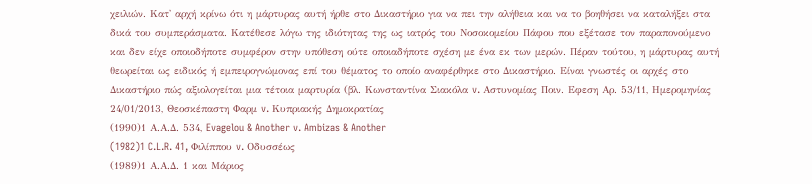χειλιών. Κατ' αρχή κρίνω ότι η μάρτυρας αυτή ήρθε στο Δικαστήριο για να πει την αλήθεια και να το βοηθήσει να καταλήξει στα δικά του συμπεράσματα. Κατέθεσε λόγω της ιδιότητας της ως ιατρός του Νοσοκομείου Πάφου που εξέτασε τον παραπονούμενο και δεν είχε οποιοδήποτε συμφέρον στην υπόθεση ούτε οποιαδήποτε σχέση με ένα εκ των μερών. Πέραν τούτου, η μάρτυρας αυτή θεωρείται ως ειδικός ή εμπειρογνώμονας επί του θέματος το οποίο αναφέρθηκε στο Δικαστήριο. Είναι γνωστές οι αρχές στο Δικαστήριο πώς αξιολογείται μια τέτοια μαρτυρία (βλ. Κωνσταντίνα Σιακόλα v. Aστυνομίας Ποιν. Εφεση Αρ. 53/11, Ημερομηνίας 24/01/2013, Θεοσκέπαστη Φαρμ v. Κυπριακής Δημοκρατίας
(1990)1 Α.Α.Δ. 534, Evagelou & Another v. Ambizas & Another
(1982)1 C.L.R. 41, Φιλίππου v. Οδυσσέως
(1989)1 Α.Α.Δ. 1 και Μάριος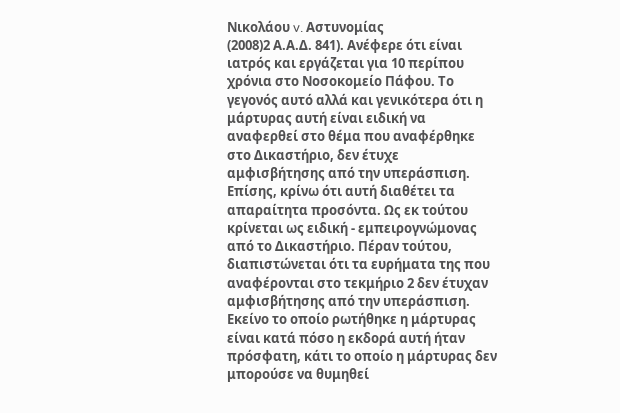Νικολάου v. Αστυνομίας
(2008)2 Α.Α.Δ. 841). Ανέφερε ότι είναι ιατρός και εργάζεται για 10 περίπου χρόνια στο Νοσοκομείο Πάφου. Το γεγονός αυτό αλλά και γενικότερα ότι η μάρτυρας αυτή είναι ειδική να αναφερθεί στο θέμα που αναφέρθηκε στο Δικαστήριο, δεν έτυχε αμφισβήτησης από την υπεράσπιση. Επίσης, κρίνω ότι αυτή διαθέτει τα απαραίτητα προσόντα. Ως εκ τούτου κρίνεται ως ειδική - εμπειρογνώμονας από το Δικαστήριο. Πέραν τούτου, διαπιστώνεται ότι τα ευρήματα της που αναφέρονται στο τεκμήριο 2 δεν έτυχαν αμφισβήτησης από την υπεράσπιση. Εκείνο το οποίο ρωτήθηκε η μάρτυρας είναι κατά πόσο η εκδορά αυτή ήταν πρόσφατη, κάτι το οποίο η μάρτυρας δεν μπορούσε να θυμηθεί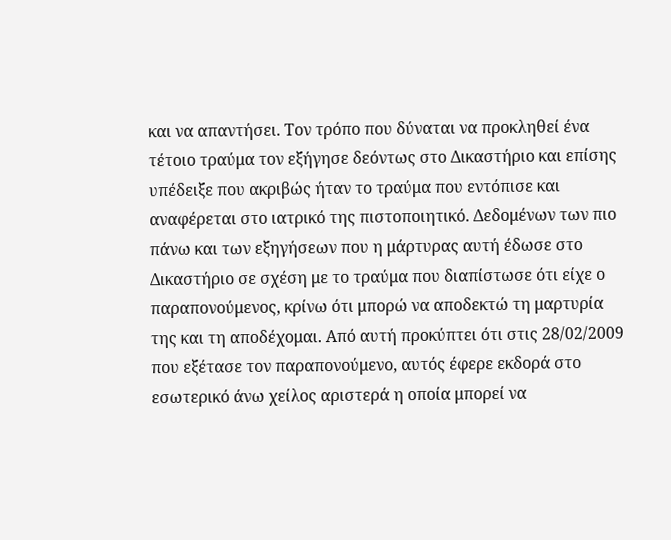και να απαντήσει. Τον τρόπο που δύναται να προκληθεί ένα τέτοιο τραύμα τον εξήγησε δεόντως στο Δικαστήριο και επίσης υπέδειξε που ακριβώς ήταν το τραύμα που εντόπισε και αναφέρεται στο ιατρικό της πιστοποιητικό. Δεδομένων των πιο πάνω και των εξηγήσεων που η μάρτυρας αυτή έδωσε στο Δικαστήριο σε σχέση με το τραύμα που διαπίστωσε ότι είχε ο παραπονούμενος, κρίνω ότι μπορώ να αποδεκτώ τη μαρτυρία της και τη αποδέχομαι. Από αυτή προκύπτει ότι στις 28/02/2009 που εξέτασε τον παραπονούμενο, αυτός έφερε εκδορά στο εσωτερικό άνω χείλος αριστερά η οποία μπορεί να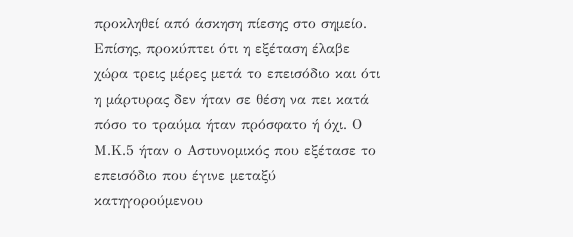προκληθεί από άσκηση πίεσης στο σημείο. Επίσης, προκύπτει ότι η εξέταση έλαβε χώρα τρεις μέρες μετά το επεισόδιο και ότι η μάρτυρας δεν ήταν σε θέση να πει κατά πόσο το τραύμα ήταν πρόσφατο ή όχι. Ο Μ.Κ.5 ήταν ο Αστυνομικός που εξέτασε το επεισόδιο που έγινε μεταξύ κατηγορούμενου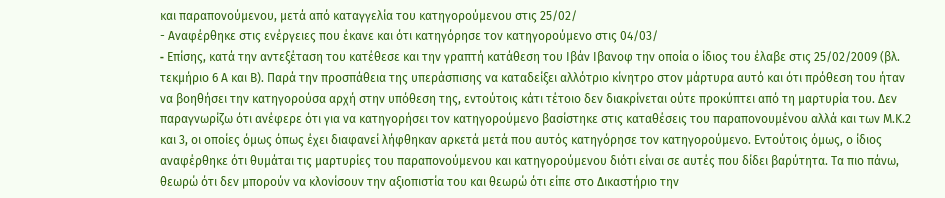και παραπονούμενου, μετά από καταγγελία του κατηγορούμενου στις 25/02/
- Αναφέρθηκε στις ενέργειες που έκανε και ότι κατηγόρησε τον κατηγορούμενο στις 04/03/
- Eπίσης, κατά την αντεξέταση του κατέθεσε και την γραπτή κατάθεση του Ιβάν Ιβανοφ την οποία ο ίδιος του έλαβε στις 25/02/2009 (βλ. τεκμήριο 6 Α και Β). Παρά την προσπάθεια της υπεράσπισης να καταδείξει αλλότριο κίνητρο στον μάρτυρα αυτό και ότι πρόθεση του ήταν να βοηθήσει την κατηγορούσα αρχή στην υπόθεση της, εντούτοις κάτι τέτοιο δεν διακρίνεται ούτε προκύπτει από τη μαρτυρία του. Δεν παραγνωρίζω ότι ανέφερε ότι για να κατηγορήσει τον κατηγορούμενο βασίστηκε στις καταθέσεις του παραπονουμένου αλλά και των Μ.Κ.2 και 3, οι οποίες όμως όπως έχει διαφανεί λήφθηκαν αρκετά μετά που αυτός κατηγόρησε τον κατηγορούμενο. Εντούτοις όμως, ο ίδιος αναφέρθηκε ότι θυμάται τις μαρτυρίες του παραπονούμενου και κατηγορούμενου διότι είναι σε αυτές που δίδει βαρύτητα. Τα πιο πάνω, θεωρώ ότι δεν μπορούν να κλονίσουν την αξιοπιστία του και θεωρώ ότι είπε στο Δικαστήριο την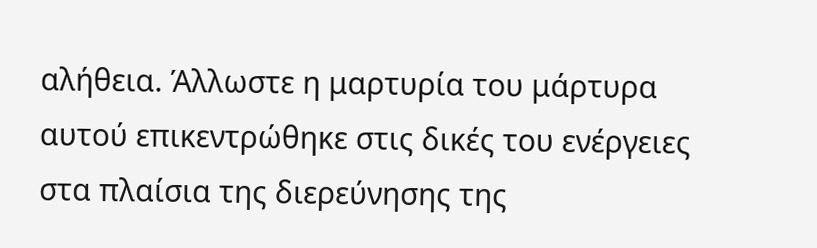αλήθεια. Άλλωστε η μαρτυρία του μάρτυρα αυτού επικεντρώθηκε στις δικές του ενέργειες στα πλαίσια της διερεύνησης της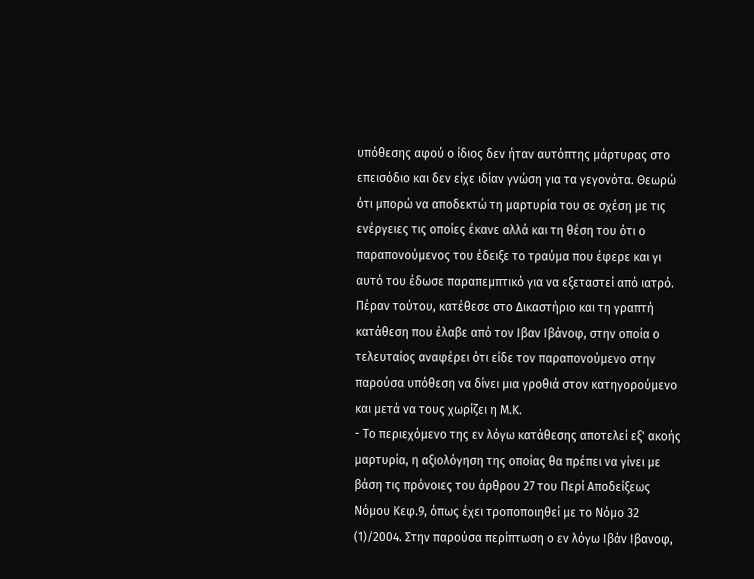υπόθεσης αφού ο ίδιος δεν ήταν αυτόπτης μάρτυρας στο επεισόδιο και δεν είχε ιδίαν γνώση για τα γεγονότα. Θεωρώ ότι μπορώ να αποδεκτώ τη μαρτυρία του σε σχέση με τις ενέργειες τις οποίες έκανε αλλά και τη θέση του ότι ο παραπονούμενος του έδειξε το τραύμα που έφερε και γι αυτό του έδωσε παραπεμπτικό για να εξεταστεί από ιατρό. Πέραν τούτου, κατέθεσε στο Δικαστήριο και τη γραπτή κατάθεση που έλαβε από τον Ιβαν Ιβάνοφ, στην οποία ο τελευταίος αναφέρει ότι είδε τον παραπονούμενο στην παρούσα υπόθεση να δίνει μια γροθιά στον κατηγορούμενο και μετά να τους χωρίζει η Μ.Κ.
- Το περιεχόμενο της εν λόγω κατάθεσης αποτελεί εξ' ακοής μαρτυρία, η αξιολόγηση της οποίας θα πρέπει να γίνει με βάση τις πρόνοιες του άρθρου 27 του Περί Αποδείξεως Νόμου Κεφ.9, όπως έχει τροποποιηθεί με το Νόμο 32
(1)/2004. Στην παρούσα περίπτωση ο εν λόγω Ιβάν Ιβανοφ,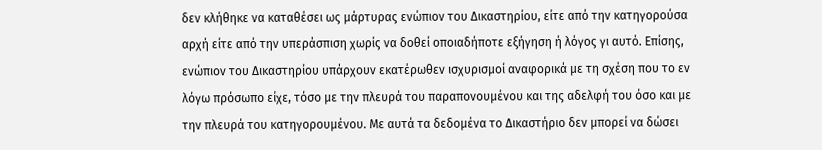δεν κλήθηκε να καταθέσει ως μάρτυρας ενώπιον του Δικαστηρίου, είτε από την κατηγορούσα αρχή είτε από την υπεράσπιση χωρίς να δοθεί οποιαδήποτε εξήγηση ή λόγος γι αυτό. Επίσης, ενώπιον του Δικαστηρίου υπάρχουν εκατέρωθεν ισχυρισμοί αναφορικά με τη σχέση που το εν λόγω πρόσωπο είχε, τόσο με την πλευρά του παραπονουμένου και της αδελφή του όσο και με την πλευρά του κατηγορουμένου. Με αυτά τα δεδομένα το Δικαστήριο δεν μπορεί να δώσει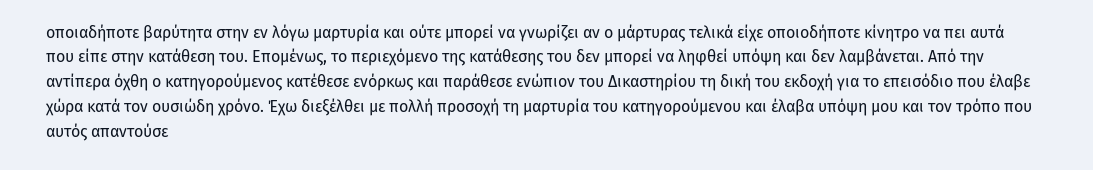οποιαδήποτε βαρύτητα στην εν λόγω μαρτυρία και ούτε μπορεί να γνωρίζει αν ο μάρτυρας τελικά είχε οποιοδήποτε κίνητρο να πει αυτά που είπε στην κατάθεση του. Επομένως, το περιεχόμενο της κατάθεσης του δεν μπορεί να ληφθεί υπόψη και δεν λαμβάνεται. Aπό την αντίπερα όχθη ο κατηγορούμενος κατέθεσε ενόρκως και παράθεσε ενώπιον του Δικαστηρίου τη δική του εκδοχή για το επεισόδιο που έλαβε χώρα κατά τον ουσιώδη χρόνο. Έχω διεξέλθει με πολλή προσοχή τη μαρτυρία του κατηγορούμενου και έλαβα υπόψη μου και τον τρόπο που αυτός απαντούσε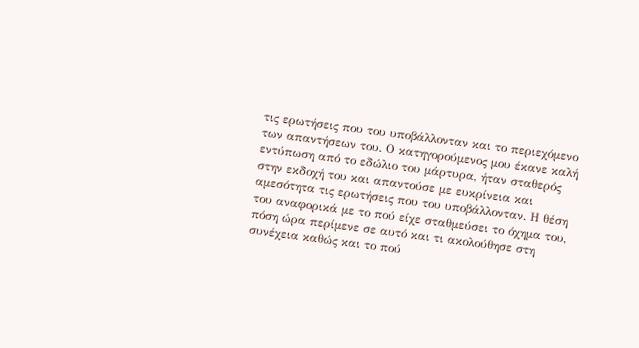τις ερωτήσεις που του υποβάλλονταν και το περιεχόμενο των απαντήσεων του. Ο κατηγορούμενος μου έκανε καλή εντύπωση από το εδώλιο του μάρτυρα, ήταν σταθερός στην εκδοχή του και απαντούσε με ευκρίνεια και αμεσότητα τις ερωτήσεις που του υποβάλλονταν. Η θέση του αναφορικά με το πού είχε σταθμεύσει το όχημα του, πόση ώρα περίμενε σε αυτό και τι ακολούθησε στη συνέχεια καθώς και το πού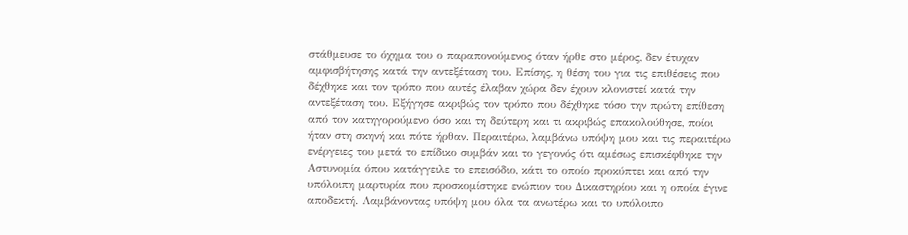στάθμευσε το όχημα του ο παραπονούμενος όταν ήρθε στο μέρος, δεν έτυχαν αμφισβήτησης κατά την αντεξέταση του. Επίσης, η θέση του για τις επιθέσεις που δέχθηκε και τον τρόπο που αυτές έλαβαν χώρα δεν έχουν κλονιστεί κατά την αντεξέταση του. Εξήγησε ακριβώς τον τρόπο που δέχθηκε τόσο την πρώτη επίθεση από τον κατηγορούμενο όσο και τη δεύτερη και τι ακριβώς επακολούθησε, ποίοι ήταν στη σκηνή και πότε ήρθαν. Περαιτέρω, λαμβάνω υπόψη μου και τις περαιτέρω ενέργειες του μετά το επίδικο συμβάν και το γεγονός ότι αμέσως επισκέφθηκε την Αστυνομία όπου κατάγγειλε το επεισόδιο, κάτι το οποίο προκύπτει και από την υπόλοιπη μαρτυρία που προσκομίστηκε ενώπιον του Δικαστηρίου και η οποία έγινε αποδεκτή. Λαμβάνοντας υπόψη μου όλα τα ανωτέρω και το υπόλοιπο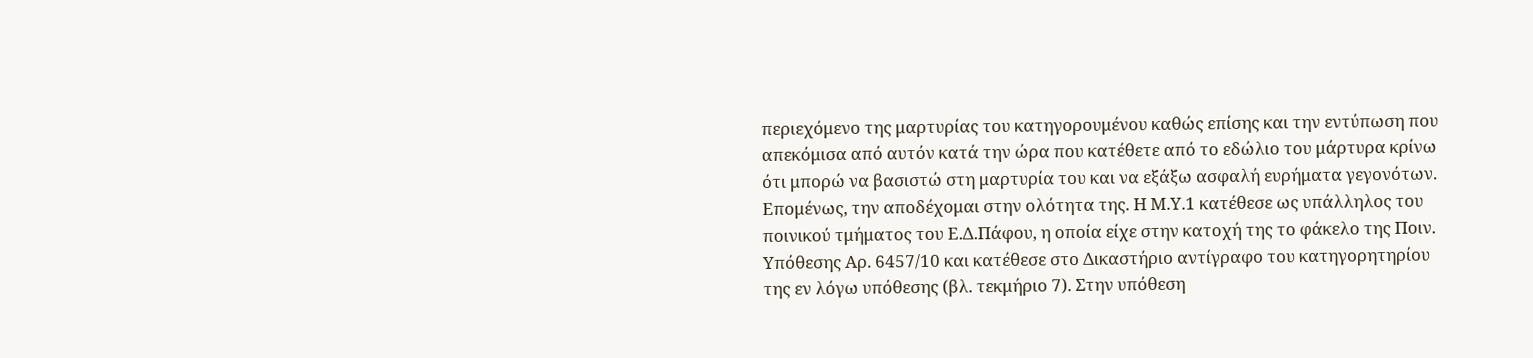περιεχόμενο της μαρτυρίας του κατηγορουμένου καθώς επίσης και την εντύπωση που απεκόμισα από αυτόν κατά την ώρα που κατέθετε από το εδώλιο του μάρτυρα κρίνω ότι μπορώ να βασιστώ στη μαρτυρία του και να εξάξω ασφαλή ευρήματα γεγονότων. Επομένως, την αποδέχομαι στην ολότητα της. Η Μ.Υ.1 κατέθεσε ως υπάλληλος του ποινικού τμήματος του Ε.Δ.Πάφου, η οποία είχε στην κατοχή της το φάκελο της Ποιν. Υπόθεσης Αρ. 6457/10 και κατέθεσε στο Δικαστήριο αντίγραφο του κατηγορητηρίου της εν λόγω υπόθεσης (βλ. τεκμήριο 7). Στην υπόθεση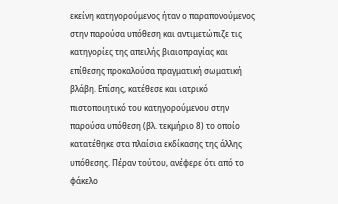εκείνη κατηγορούμενος ήταν ο παραπονούμενος στην παρούσα υπόθεση και αντιμετώπιζε τις κατηγορίες της απειλής βιαιοπραγίας και επίθεσης προκαλούσα πραγματική σωματική βλάβη. Επίσης, κατέθεσε και ιατρικό πιστοποιητικό του κατηγορούμενου στην παρούσα υπόθεση (βλ. τεκμήριο 8) το οποίο κατατέθηκε στα πλαίσια εκδίκασης της άλλης υπόθεσης. Πέραν τούτου, ανέφερε ότι από το φάκελο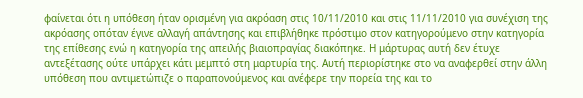φαίνεται ότι η υπόθεση ήταν ορισμένη για ακρόαση στις 10/11/2010 και στις 11/11/2010 για συνέχιση της ακρόασης οπόταν έγινε αλλαγή απάντησης και επιβλήθηκε πρόστιμο στον κατηγορούμενο στην κατηγορία της επίθεσης ενώ η κατηγορία της απειλής βιαιοπραγίας διακόπηκε. Η μάρτυρας αυτή δεν έτυχε αντεξέτασης ούτε υπάρχει κάτι μεμπτό στη μαρτυρία της. Αυτή περιορίστηκε στο να αναφερθεί στην άλλη υπόθεση που αντιμετώπιζε ο παραπονούμενος και ανέφερε την πορεία της και το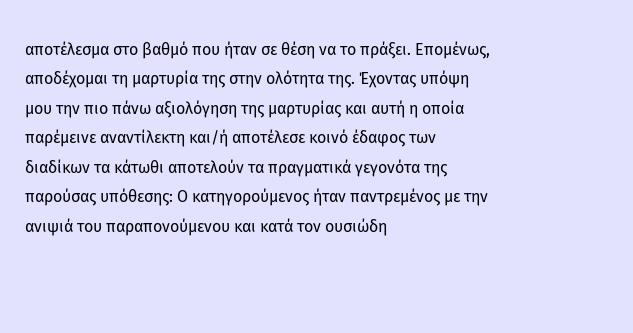αποτέλεσμα στο βαθμό που ήταν σε θέση να το πράξει. Επομένως, αποδέχομαι τη μαρτυρία της στην ολότητα της. Έχοντας υπόψη μου την πιο πάνω αξιολόγηση της μαρτυρίας και αυτή η οποία παρέμεινε αναντίλεκτη και/ή αποτέλεσε κοινό έδαφος των διαδίκων τα κάτωθι αποτελούν τα πραγματικά γεγονότα της παρούσας υπόθεσης: Ο κατηγορούμενος ήταν παντρεμένος με την ανιψιά του παραπονούμενου και κατά τον ουσιώδη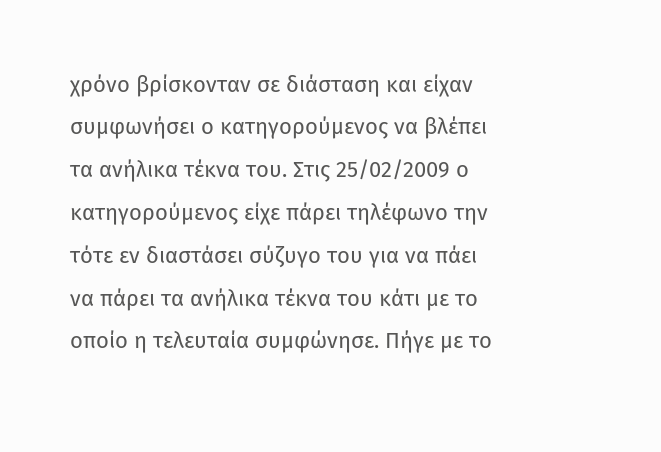χρόνο βρίσκονταν σε διάσταση και είχαν συμφωνήσει ο κατηγορούμενος να βλέπει τα ανήλικα τέκνα του. Στις 25/02/2009 ο κατηγορούμενος είχε πάρει τηλέφωνο την τότε εν διαστάσει σύζυγο του για να πάει να πάρει τα ανήλικα τέκνα του κάτι με το οποίο η τελευταία συμφώνησε. Πήγε με το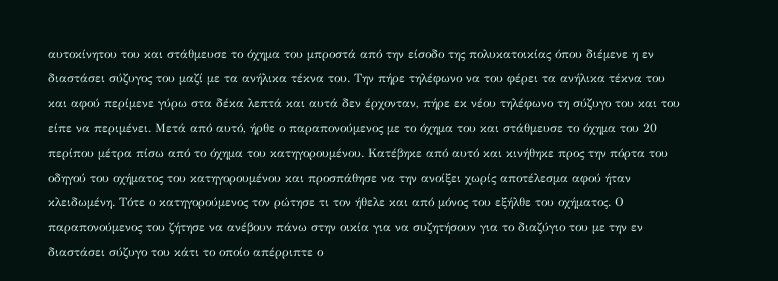αυτοκίνητου του και στάθμευσε το όχημα του μπροστά από την είσοδο της πολυκατοικίας όπου διέμενε η εν διαστάσει σύζυγος του μαζί με τα ανήλικα τέκνα του. Την πήρε τηλέφωνο να του φέρει τα ανήλικα τέκνα του και αφού περίμενε γύρω στα δέκα λεπτά και αυτά δεν έρχονταν, πήρε εκ νέου τηλέφωνο τη σύζυγο του και του είπε να περιμένει. Μετά από αυτό, ήρθε ο παραπονούμενος με το όχημα του και στάθμευσε το όχημα του 20 περίπου μέτρα πίσω από το όχημα του κατηγορουμένου. Κατέβηκε από αυτό και κινήθηκε προς την πόρτα του οδηγού του οχήματος του κατηγορουμένου και προσπάθησε να την ανοίξει χωρίς αποτέλεσμα αφού ήταν κλειδωμένη. Τότε ο κατηγορούμενος τον ρώτησε τι τον ήθελε και από μόνος του εξήλθε του οχήματος. Ο παραπονούμενος του ζήτησε να ανέβουν πάνω στην οικία για να συζητήσουν για το διαζύγιο του με την εν διαστάσει σύζυγο του κάτι το οποίο απέρριπτε ο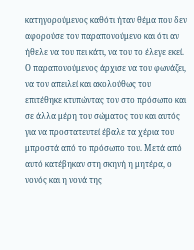κατηγορούμενος καθότι ήταν θέμα που δεν αφορούσε τον παραπονούμενο και ότι αν ήθελε να του πει κάτι, να του το έλεγε εκεί. Ο παραπονούμενος άρχισε να του φωνάζει, να τον απειλεί και ακολούθως του επιτέθηκε κτυπώντας τον στο πρόσωπο και σε άλλα μέρη του σώματος του και αυτός για να προστατευτεί έβαλε τα χέρια του μπροστά από το πρόσωπο του. Μετά από αυτό κατέβηκαν στη σκηνή η μητέρα, ο νονός και η νονά της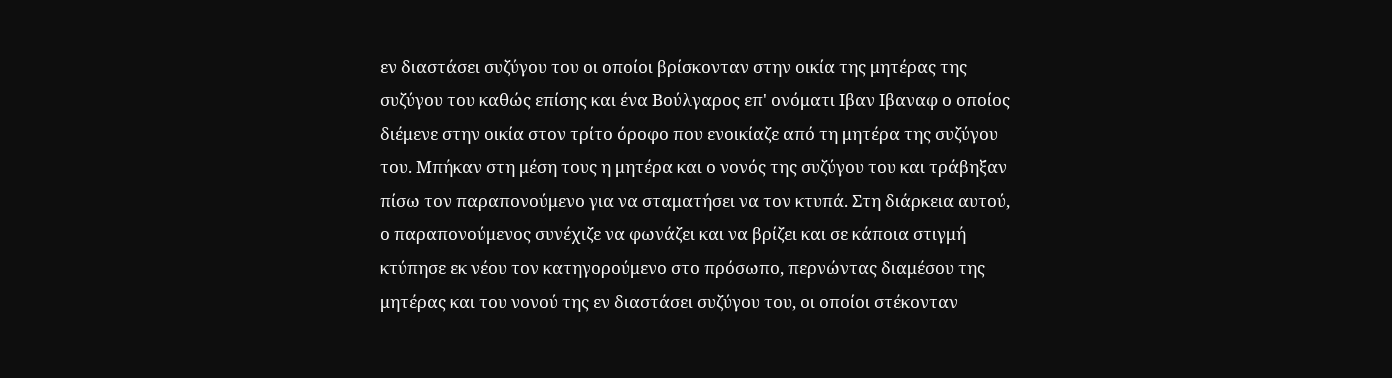εν διαστάσει συζύγου του οι οποίοι βρίσκονταν στην οικία της μητέρας της συζύγου του καθώς επίσης και ένα Βούλγαρος επ' ονόματι Ιβαν Ιβαναφ ο οποίος διέμενε στην οικία στον τρίτο όροφο που ενοικίαζε από τη μητέρα της συζύγου του. Μπήκαν στη μέση τους η μητέρα και ο νονός της συζύγου του και τράβηξαν πίσω τον παραπονούμενο για να σταματήσει να τον κτυπά. Στη διάρκεια αυτού, ο παραπονούμενος συνέχιζε να φωνάζει και να βρίζει και σε κάποια στιγμή κτύπησε εκ νέου τον κατηγορούμενο στο πρόσωπο, περνώντας διαμέσου της μητέρας και του νονού της εν διαστάσει συζύγου του, οι οποίοι στέκονταν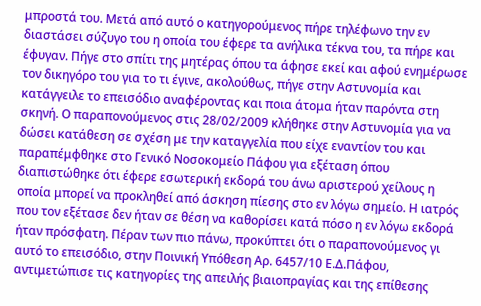μπροστά του. Μετά από αυτό ο κατηγορούμενος πήρε τηλέφωνο την εν διαστάσει σύζυγο του η οποία του έφερε τα ανήλικα τέκνα του, τα πήρε και έφυγαν. Πήγε στο σπίτι της μητέρας όπου τα άφησε εκεί και αφού ενημέρωσε τον δικηγόρο του για το τι έγινε, ακολούθως, πήγε στην Αστυνομία και κατάγγειλε το επεισόδιο αναφέροντας και ποια άτομα ήταν παρόντα στη σκηνή. Ο παραπονούμενος στις 28/02/2009 κλήθηκε στην Αστυνομία για να δώσει κατάθεση σε σχέση με την καταγγελία που είχε εναντίον του και παραπέμφθηκε στο Γενικό Νοσοκομείο Πάφου για εξέταση όπου διαπιστώθηκε ότι έφερε εσωτερική εκδορά του άνω αριστερού χείλους η οποία μπορεί να προκληθεί από άσκηση πίεσης στο εν λόγω σημείο. Η ιατρός που τον εξέτασε δεν ήταν σε θέση να καθορίσει κατά πόσο η εν λόγω εκδορά ήταν πρόσφατη. Πέραν των πιο πάνω, προκύπτει ότι ο παραπονούμενος γι αυτό το επεισόδιο, στην Ποινική Υπόθεση Αρ. 6457/10 Ε.Δ.Πάφου, αντιμετώπισε τις κατηγορίες της απειλής βιαιοπραγίας και της επίθεσης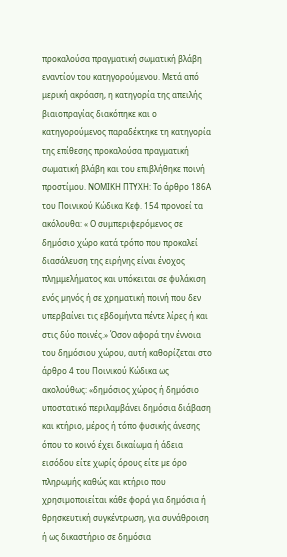προκαλούσα πραγματική σωματική βλάβη εναντίον του κατηγορούμενου. Μετά από μερική ακρόαση, η κατηγορία της απειλής βιαιοπραγίας διακόπηκε και ο κατηγορούμενος παραδέκτηκε τη κατηγορία της επίθεσης προκαλούσα πραγματική σωματική βλάβη και του επιβλήθηκε ποινή προστίμου. ΝΟΜΙΚΗ ΠΤΥΧΗ: Το άρθρο 186Α του Ποινικού Κώδικα Κεφ. 154 προνοεί τα ακόλουθα: « Ο συμπεριφερόμενος σε δηµόσιο χώρο κατά τρόπο που προκαλεί διασάλευση της ειρήνης είναι ένοχος πλημμελήματος και υπόκειται σε φυλάκιση ενός µηνός ή σε χρηµατική ποινή που δεν υπερβαίνει τις εβδομήντα πέντε λίρες ή και στις δύο ποινές.» Όσον αφορά την έννοια του δηµόσιου χώρου, αυτή καθορίζεται στο άρθρο 4 του Ποινικού Κώδικα ως ακολούθως: «δηµόσιος χώρος ή δηµόσιο υποστατικό περιλαµβάνει δηµόσια διάβαση και κτήριο, µέρος ή τόπο φυσικής άνεσης όπου το κοινό έχει δικαίωµα ή άδεια εισόδου είτε χωρίς όρους είτε µε όρο πληρωµής καθώς και κτήριο που χρησιµοποιείται κάθε φορά για δηµόσια ή θρησκευτική συγκέντρωση, για συνάθροιση ή ως δικαστήριο σε δηµόσια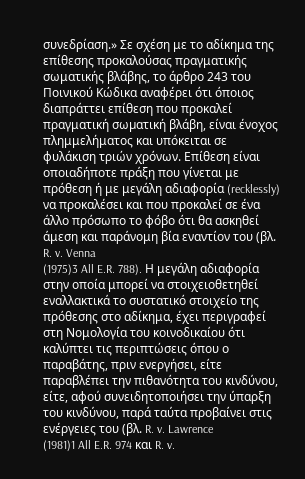συνεδρίαση.» Σε σχέση με το αδίκημα της επίθεσης προκαλούσας πραγματικής σωματικής βλάβης, το άρθρο 243 του Ποινικού Κώδικα αναφέρει ότι όποιος διαπράττει επίθεση που προκαλεί πραγματική σωµατική βλάβη, είναι ένοχος πλημμελήματος και υπόκειται σε φυλάκιση τριών χρόνων. Επίθεση είναι οποιαδήποτε πράξη που γίνεται με πρόθεση ή με μεγάλη αδιαφορία (recklessly) να προκαλέσει και που προκαλεί σε ένα άλλο πρόσωπο το φόβο ότι θα ασκηθεί άμεση και παράνομη βία εναντίον του (βλ. R. v. Venna
(1975)3 All E.R. 788). Η μεγάλη αδιαφορία στην οποία μπορεί να στοιχειοθετηθεί εναλλακτικά το συστατικό στοιχείο της πρόθεσης στο αδίκημα, έχει περιγραφεί στη Νομολογία του κοινοδικαίου ότι καλύπτει τις περιπτώσεις όπου ο παραβάτης, πριν ενεργήσει, είτε παραβλέπει την πιθανότητα του κινδύνου, είτε, αφού συνειδητοποιήσει την ύπαρξη του κινδύνου, παρά ταύτα προβαίνει στις ενέργειες του (βλ. R. v. Lawrence
(1981)1 All E.R. 974 και R. v.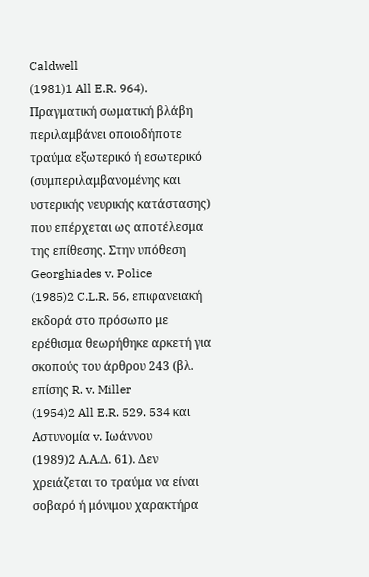Caldwell
(1981)1 All E.R. 964). Πραγματική σωματική βλάβη περιλαμβάνει οποιοδήποτε τραύμα εξωτερικό ή εσωτερικό (συμπεριλαμβανομένης και υστερικής νευρικής κατάστασης) που επέρχεται ως αποτέλεσμα της επίθεσης. Στην υπόθεση Georghiades v. Police
(1985)2 C.L.R. 56, επιφανειακή εκδορά στο πρόσωπο με ερέθισμα θεωρήθηκε αρκετή για σκοπούς του άρθρου 243 (βλ. επίσης R. v. Miller
(1954)2 All E.R. 529. 534 και Αστυνομία v. Ιωάννου
(1989)2 Α.Α.Δ. 61). Δεν χρειάζεται το τραύμα να είναι σοβαρό ή μόνιμου χαρακτήρα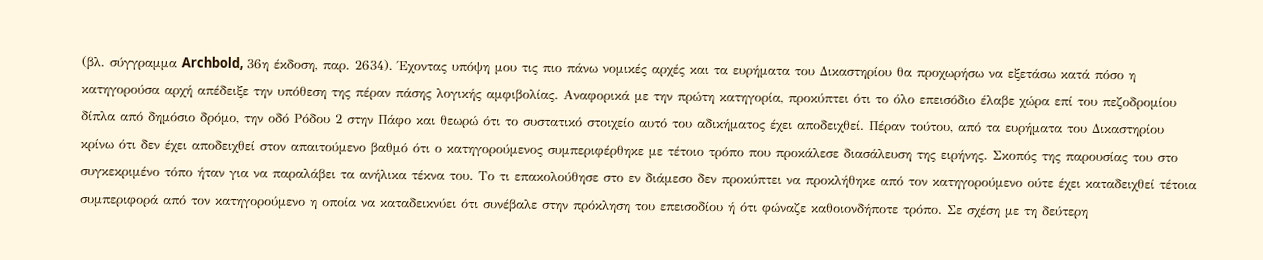(βλ. σύγγραμμα Archbold, 36η έκδοση, παρ. 2634). Έχοντας υπόψη μου τις πιο πάνω νομικές αρχές και τα ευρήματα του Δικαστηρίου θα προχωρήσω να εξετάσω κατά πόσο η κατηγορούσα αρχή απέδειξε την υπόθεση της πέραν πάσης λογικής αμφιβολίας. Αναφορικά με την πρώτη κατηγορία, προκύπτει ότι το όλο επεισόδιο έλαβε χώρα επί του πεζοδρομίου δίπλα από δημόσιο δρόμο, την οδό Ρόδου 2 στην Πάφο και θεωρώ ότι το συστατικό στοιχείο αυτό του αδικήματος έχει αποδειχθεί. Πέραν τούτου, από τα ευρήματα του Δικαστηρίου κρίνω ότι δεν έχει αποδειχθεί στον απαιτούμενο βαθμό ότι ο κατηγορούμενος συμπεριφέρθηκε με τέτοιο τρόπο που προκάλεσε διασάλευση της ειρήνης. Σκοπός της παρουσίας του στο συγκεκριμένο τόπο ήταν για να παραλάβει τα ανήλικα τέκνα του. Το τι επακολούθησε στο εν διάμεσο δεν προκύπτει να προκλήθηκε από τον κατηγορούμενο ούτε έχει καταδειχθεί τέτοια συμπεριφορά από τον κατηγορούμενο η οποία να καταδεικνύει ότι συνέβαλε στην πρόκληση του επεισοδίου ή ότι φώναζε καθοιονδήποτε τρόπο. Σε σχέση με τη δεύτερη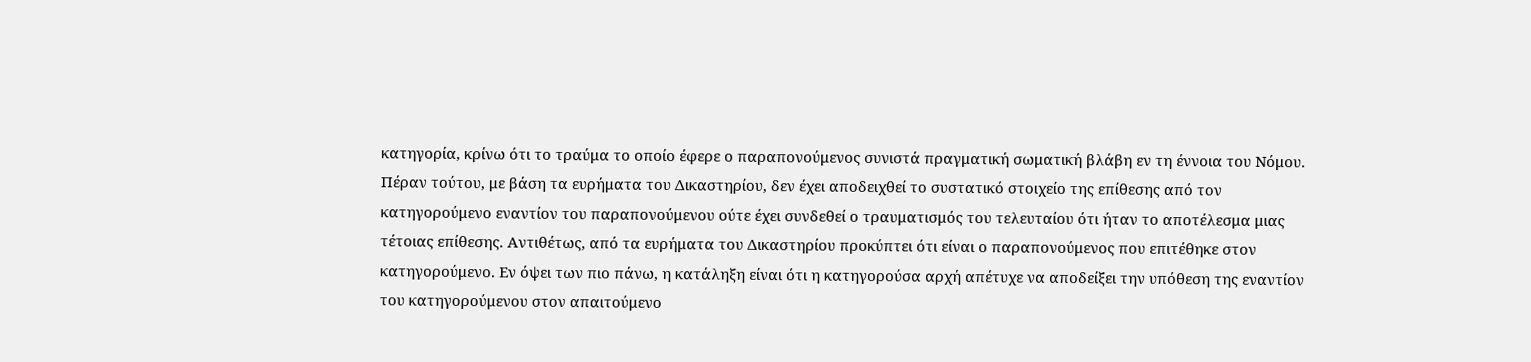κατηγορία, κρίνω ότι το τραύμα το οποίο έφερε ο παραπονούμενος συνιστά πραγματική σωματική βλάβη εν τη έννοια του Νόμου. Πέραν τούτου, με βάση τα ευρήματα του Δικαστηρίου, δεν έχει αποδειχθεί το συστατικό στοιχείο της επίθεσης από τον κατηγορούμενο εναντίον του παραπονούμενου ούτε έχει συνδεθεί ο τραυματισμός του τελευταίου ότι ήταν το αποτέλεσμα μιας τέτοιας επίθεσης. Αντιθέτως, από τα ευρήματα του Δικαστηρίου προκύπτει ότι είναι ο παραπονούμενος που επιτέθηκε στον κατηγορούμενο. Εν όψει των πιο πάνω, η κατάληξη είναι ότι η κατηγορούσα αρχή απέτυχε να αποδείξει την υπόθεση της εναντίον του κατηγορούμενου στον απαιτούμενο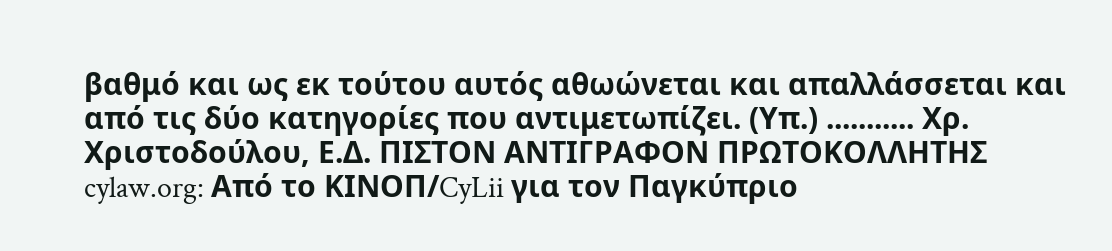βαθμό και ως εκ τούτου αυτός αθωώνεται και απαλλάσσεται και από τις δύο κατηγορίες που αντιμετωπίζει. (Υπ.) ........... Χρ. Χριστοδούλου, Ε.Δ. ΠΙΣΤΟΝ ΑΝΤΙΓΡΑΦΟΝ ΠΡΩΤΟΚΟΛΛΗΤΗΣ cylaw.org: Από το ΚΙΝOΠ/CyLii για τον Παγκύπριο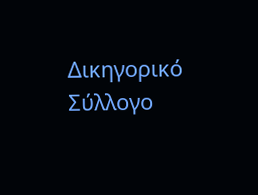Δικηγορικό Σύλλογο